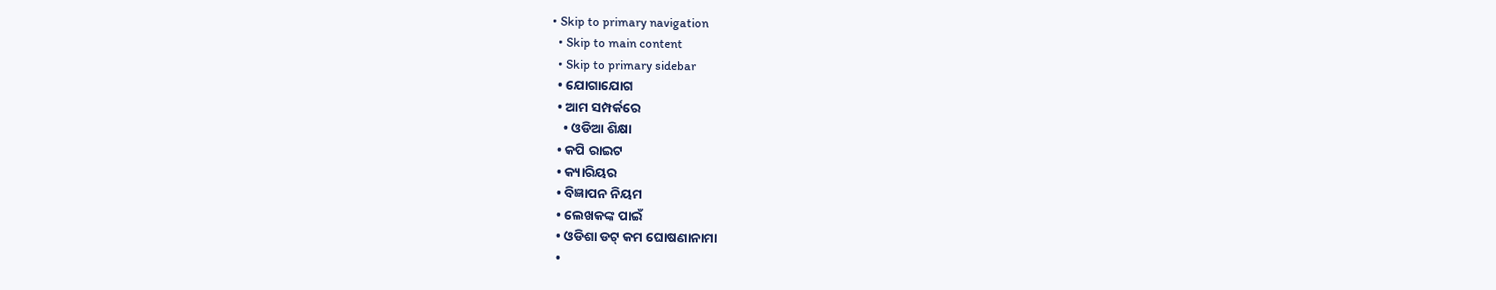• Skip to primary navigation
  • Skip to main content
  • Skip to primary sidebar
  • ଯୋଗାଯୋଗ
  • ଆମ ସମ୍ପର୍କରେ
    • ଓଡିଆ ଶିକ୍ଷା
  • କପି ରାଇଟ
  • କ୍ୟାରିୟର
  • ବିଜ୍ଞାପନ ନିୟମ
  • ଲେଖକଙ୍କ ପାଇଁ
  • ଓଡିଶା ଡଟ୍ କମ ଘୋଷଣାନାମା
  •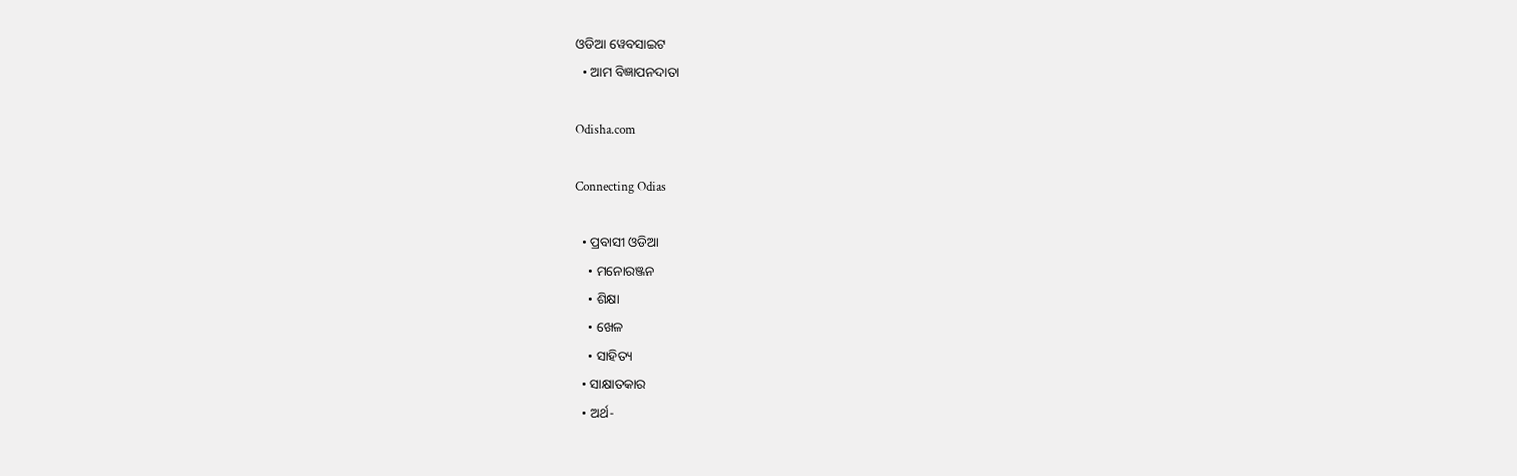ଓଡିଆ ୱେବସାଇଟ
  • ଆମ ବିଜ୍ଞାପନଦାତା

Odisha.com

Connecting Odias

  • ପ୍ରବାସୀ ଓଡିଆ
    • ମନୋରଞ୍ଜନ
    • ଶିକ୍ଷା
    • ଖେଳ
    • ସାହିତ୍ୟ
  • ସାକ୍ଷାତକାର
  • ଅର୍ଥ-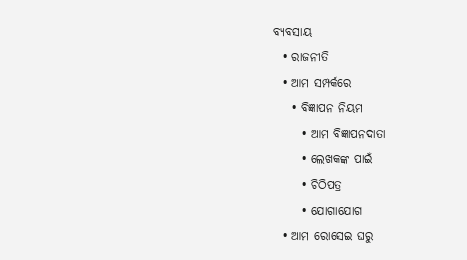ବ୍ୟବସାୟ
  • ରାଜନୀତି
  • ଆମ ସମ୍ପର୍କରେ
    • ବିଜ୍ଞାପନ ନିୟମ
      • ଆମ ବିଜ୍ଞାପନଦାତା
      • ଲେଖକଙ୍କ ପାଇଁ
      • ଚିଠିପତ୍ର
      • ଯୋଗାଯୋଗ
  • ଆମ ରୋସେଇ ଘରୁ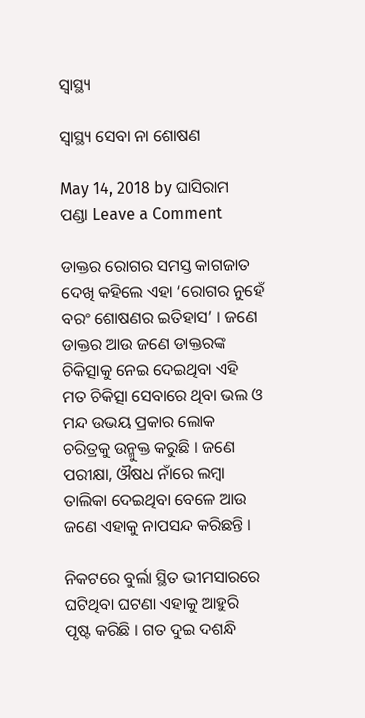ସ୍ୱାସ୍ଥ୍ୟ

ସ୍ୱାସ୍ଥ୍ୟ ସେବା ନା ଶୋଷଣ

May 14, 2018 by ଘାସିରାମ ପଣ୍ଡା Leave a Comment

ଡାକ୍ତର ରୋଗର ସମସ୍ତ କାଗଜାତ ଦେଖି କହିଲେ ଏହା ‘ରୋଗର ନୁହେଁ ବରଂ ଶୋଷଣର ଇତିହାସ’ । ଜଣେ ଡାକ୍ତର ଆଉ ଜଣେ ଡାକ୍ତରଙ୍କ ଚିକିତ୍ସାକୁ ନେଇ ଦେଇଥିବା ଏହି ମତ ଚିକିତ୍ସା ସେବାରେ ଥିବା ଭଲ ଓ ମନ୍ଦ ଉଭୟ ପ୍ରକାର ଲୋକ ଚରିତ୍ରକୁ ଉନ୍ମୁକ୍ତ କରୁଛି । ଜଣେ ପରୀକ୍ଷା, ଔଷଧ ନାଁରେ ଲମ୍ବା ତାଲିକା ଦେଇଥିବା ବେଳେ ଆଉ ଜଣେ ଏହାକୁ ନାପସନ୍ଦ କରିଛନ୍ତି ।

ନିକଟରେ ବୁର୍ଲା ସ୍ଥିତ ଭୀମସାରରେ ଘଟିଥିବା ଘଟଣା ଏହାକୁ ଆହୁରି ପୃଷ୍ଟ କରିଛି । ଗତ ଦୁଇ ଦଶନ୍ଧି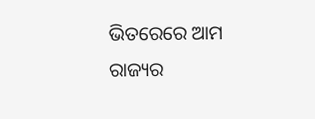ଭିତରେରେ ଆମ ରାଜ୍ୟର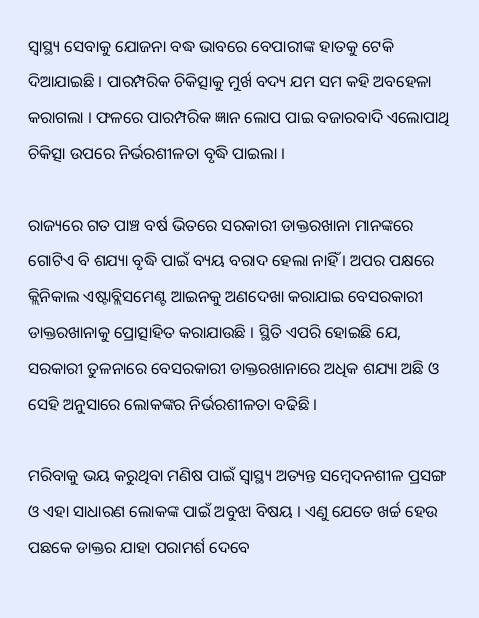ସ୍ୱାସ୍ଥ୍ୟ ସେବାକୁ ଯୋଜନା ବଦ୍ଧ ଭାବରେ ବେପାରୀଙ୍କ ହାତକୁ ଟେକି ଦିଆଯାଇଛି । ପାରମ୍ପରିକ ଚିକିତ୍ସାକୁ ମୁର୍ଖ ବଦ୍ୟ ଯମ ସମ କହି ଅବହେଳା କରାଗଲା । ଫଳରେ ପାରମ୍ପରିକ ଜ୍ଞାନ ଲୋପ ପାଇ ବଜାରବାଦି ଏଲୋପାଥି ଚିକିତ୍ସା ଉପରେ ନିର୍ଭରଶୀଳତା ବୃଦ୍ଧି ପାଇଲା ।

ରାଜ୍ୟରେ ଗତ ପାଞ୍ଚ ବର୍ଷ ଭିତରେ ସରକାରୀ ଡାକ୍ତରଖାନା ମାନଙ୍କରେ ଗୋଟିଏ ବି ଶଯ୍ୟା ବୃଦ୍ଧି ପାଇଁ ବ୍ୟୟ ବରାଦ ହେଲା ନାହିଁ । ଅପର ପକ୍ଷରେ କ୍ଲିନିକାଲ ଏଷ୍ଟାବ୍ଲିସମେଣ୍ଟ ଆଇନକୁ ଅଣଦେଖା କରାଯାଇ ବେସରକାରୀ ଡାକ୍ତରଖାନାକୁ ପ୍ରୋତ୍ସାହିତ କରାଯାଉଛି । ସ୍ଥିତି ଏପରି ହୋଇଛି ଯେ, ସରକାରୀ ତୁଳନାରେ ବେସରକାରୀ ଡାକ୍ତରଖାନାରେ ଅଧିକ ଶଯ୍ୟା ଅଛି ଓ ସେହି ଅନୁସାରେ ଲୋକଙ୍କର ନିର୍ଭରଶୀଳତା ବଢିଛି ।

ମରିବାକୁ ଭୟ କରୁଥିବା ମଣିଷ ପାଇଁ ସ୍ୱାସ୍ଥ୍ୟ ଅତ୍ୟନ୍ତ ସମ୍ବେଦନଶୀଳ ପ୍ରସଙ୍ଗ ଓ ଏହା ସାଧାରଣ ଲୋକଙ୍କ ପାଇଁ ଅବୁଝା ବିଷୟ । ଏଣୁ ଯେତେ ଖର୍ଚ୍ଚ ହେଉ ପଛକେ ଡାକ୍ତର ଯାହା ପରାମର୍ଶ ଦେବେ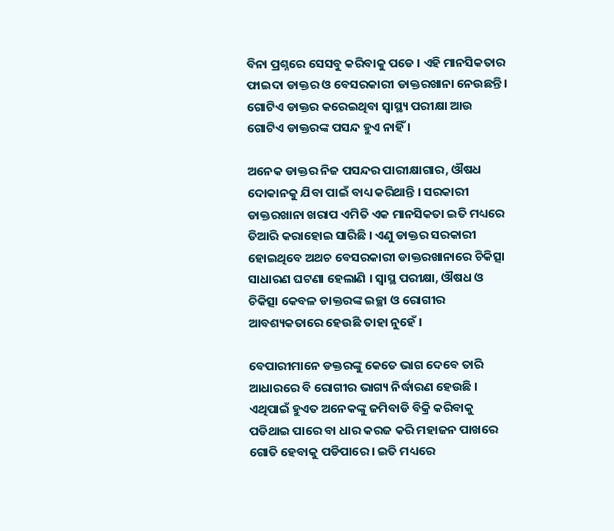ବିନା ପ୍ରଶ୍ନରେ ସେସବୁ କରିବାକୁ ପଡେ । ଏହି ମାନସିକତାର ଫାଇଦା ଡାକ୍ତର ଓ ବେସରକାରୀ ଡାକ୍ତରଖାନା ନେଉଛନ୍ତି । ଗୋଟିଏ ଡାକ୍ତର କରେଇଥିବା ସ୍ୱାସ୍ଥ୍ୟ ପରୀକ୍ଷା ଆଉ ଗୋଟିଏ ଡାକ୍ତରଙ୍କ ପସନ୍ଦ ହୁଏ ନାହିଁ ।

ଅନେକ ଡାକ୍ତର ନିଜ ପସନ୍ଦର ପାରୀକ୍ଷାଗାର, ଔଷଧ ଦୋକାନକୁ ଯିବା ପାଇଁ ବାଧ୍ୟ କରିଥାନ୍ତି । ସରକାରୀ ଡାକ୍ତରଖାନା ଖରାପ ଏମିତି ଏକ ମାନସିକତା ଇତି ମଧ୍ୟରେ ତିଆରି କରାହୋଇ ସାରିଛି । ଏଣୁ ଡାକ୍ତର ସରକାରୀ ହୋଇଥିବେ ଅଥଚ ବେସରକାରୀ ଡାକ୍ତରଖାନାରେ ଚିକିତ୍ସା ସାଧାରଣ ଘଟଣା ହେଲାଣି । ସ୍ୱାସ୍ଥ ପରୀକ୍ଷା, ଔଷଧ ଓ ଚିକିତ୍ସା କେବଳ ଡାକ୍ତରଙ୍କ ଇଚ୍ଛା ଓ ରୋଗୀର ଆବଶ୍ୟକତାରେ ହେଉଛି ତାହା ନୁହେଁ ।

ବେପାରୀମାନେ ଡକ୍ତରଙ୍କୁ କେତେ ଭାଗ ଦେବେ ତାରି ଆଧାରରେ ବି ରୋଗୀର ଭାଗ୍ୟ ନିର୍ଦ୍ଧାରଣ ହେଉଛି । ଏଥିପାଇଁ ହୁଏତ ଅନେକଙ୍କୁ ଜମିବାଡି ବିକ୍ରି କରିବାକୁ ପଡିଥାଇ ପାରେ ବା ଧାର କରଜ କରି ମହାଜନ ପାଖରେ ଗୋତି ହେବାକୁ ପଡିପାରେ । ଇତି ମଧ୍ୟରେ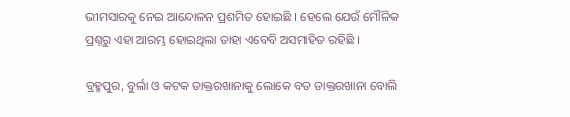ଭୀମସାରକୁ ନେଇ ଆନ୍ଦୋଳନ ପ୍ରଶମିତ ହୋଇଛି । ହେଲେ ଯେଉଁ ମୌଳିକ ପ୍ରଶ୍ନରୁ ଏହା ଆରମ୍ଭ ହୋଇଥିଲା ତାହା ଏବେବି ଅସମାହିତ ରହିଛି ।

ବ୍ରହ୍ମପୁର, ବୁର୍ଲା ଓ କଟକ ଡାକ୍ତରଖାନାକୁ ଲୋକେ ବଡ ଡାକ୍ତରଖାନା ବୋଲି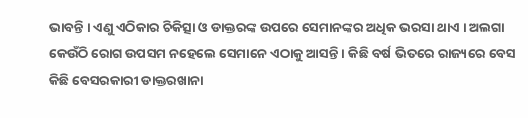ଭାବନ୍ତି । ଏଣୁ ଏଠିକାର ଚିକିତ୍ସା ଓ ଡାକ୍ତରଙ୍କ ଉପରେ ସେମାନଙ୍କର ଅଧିକ ଭରସା ଥାଏ । ଅଲଗା କେଉଁଠି ରୋଗ ଉପସମ ନହେଲେ ସେମାନେ ଏଠାକୁ ଆସନ୍ତି । କିଛି ବର୍ଷ ଭିତରେ ରାଜ୍ୟରେ ବେସ କିଛି ବେସରକାରୀ ଡାକ୍ତରଖାନା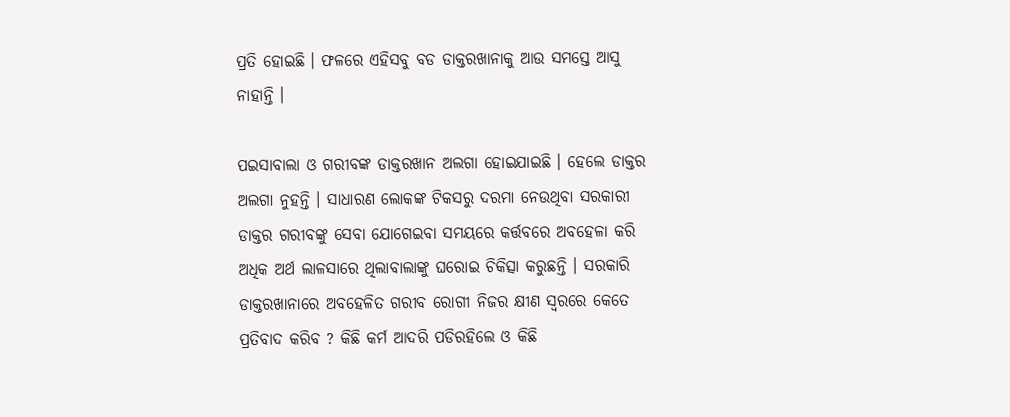ପ୍ରତି ହୋଇଛି । ଫଳରେ ଏହିସବୁ ବଡ ଡାକ୍ତରଖାନାକୁ ଆଉ ସମସ୍ତେ ଆସୁ ନାହାନ୍ତି ।

ପଇସାବାଲା ଓ ଗରୀବଙ୍କ ଡାକ୍ତରଖାନ ଅଲଗା ହୋଇଯାଇଛି । ହେଲେ ଡାକ୍ତର ଅଲଗା ନୁହନ୍ତି । ସାଧାରଣ ଲୋକଙ୍କ ଟିକସରୁ ଦରମା ନେଉଥିବା ସରକାରୀ ଡାକ୍ତର ଗରୀବଙ୍କୁ ସେବା ଯୋଗେଇବା ସମୟରେ କର୍ତ୍ତବରେ ଅବହେଳା କରି ଅଧିକ ଅର୍ଥ ଲାଳସାରେ ଥିଲାବାଲାଙ୍କୁ ଘରୋଇ ଚିକିତ୍ସା କରୁଛନ୍ତି । ସରକାରି ଡାକ୍ତରଖାନାରେ ଅବହେଳିତ ଗରୀବ ରୋଗୀ ନିଜର କ୍ଷୀଣ ସ୍ୱରରେ କେତେ ପ୍ରତିବାଦ କରିବ ? କିଛି କର୍ମ ଆଦରି ପଡିରହିଲେ ଓ କିଛି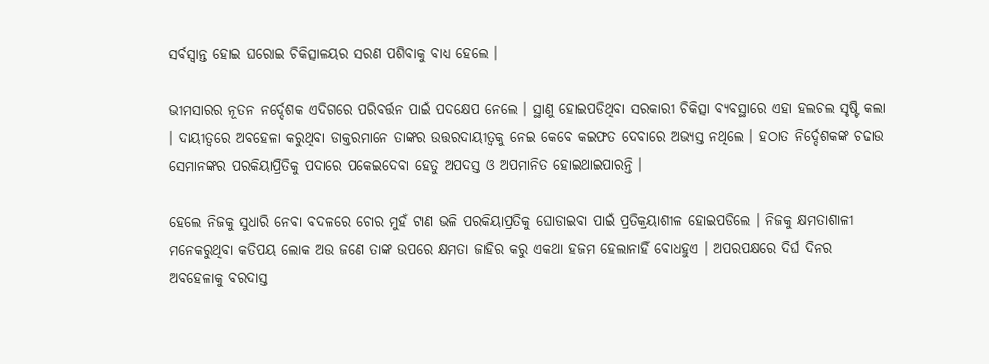ସର୍ବସ୍ୱାନ୍ତ ହୋଇ ଘରୋଇ ଚିକିତ୍ସାଳୟର ସରଣ ପଶିବାକୁ ବାଧ୍ୟ ହେଲେ ।

ଭୀମସାରର ନୂତନ ନର୍ଦ୍ଦେଶକ ଏଦିଗରେ ପରିବର୍ତ୍ତନ ପାଇଁ ପଦକ୍ଷେପ ନେଲେ । ସ୍ଥାଣୁ ହୋଇପଡିଥିବା ସରକାରୀ ଚିକିତ୍ସା ବ୍ୟବସ୍ଥାରେ ଏହା ହଲଚଲ ସୃଷ୍ଟି କଲା । ଦାୟୀତ୍ୱରେ ଅବହେଳା କରୁଥିବା ଡାକ୍ତରମାନେ ତାଙ୍କର ଉତ୍ତରଦାୟୀତ୍ୱକୁ ନେଇ କେବେ କଇଫତ ଦେବାରେ ଅଭ୍ୟସ୍ତ ନଥିଲେ । ହଠାତ ନିର୍ଦ୍ଦେଶକଙ୍କ ଚଢାଉ ସେମାନଙ୍କର ପରକିୟାପ୍ରିତିକୁ ପଦାରେ ପକେଇଦେବା ହେତୁ ଅପଦସ୍ତ ଓ ଅପମାନିତ ହୋଇଥାଇପାରନ୍ତି ।

ହେଲେ ନିଜକୁ ସୁଧାରି ନେବା ବଦଳରେ ଚୋର ମୁହଁ ଟାଣ ଭଳି ପରକିୟାପ୍ରତିକୁ ଘୋଡାଇବା ପାଇଁ ପ୍ରତିକ୍ରୟାଶୀଳ ହୋଇପଡିଲେ । ନିଜକୁ କ୍ଷମତାଶାଳୀ ମନେକରୁଥିବା କତିପୟ ଲୋକ ଅଉ ଜଣେ ତାଙ୍କ ଉପରେ କ୍ଷମତା ଜାହିର କରୁ ଏକଥା ହଜମ ହେଲାନାହିଁ ବୋଧହୁଏ । ଅପରପକ୍ଷରେ ଦିର୍ଘ ଦିନର ଅବହେଳାକୁ ବରଦାସ୍ତ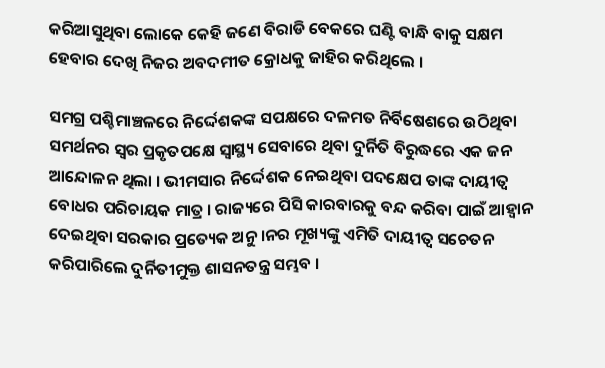କରିଆସୁଥିବା ଲୋକେ କେହି ଜଣେ ବିରାଡି ବେକରେ ଘଣ୍ଟି ବାନ୍ଧି ବାକୁ ସକ୍ଷମ ହେବାର ଦେଖି ନିଜର ଅବଦମୀତ କ୍ରୋଧକୁ ଜାହିର କରିଥିଲେ ।

ସମଗ୍ର ପଶ୍ଚିମାଞ୍ଚଳରେ ନିର୍ଦ୍ଦେଶକଙ୍କ ସପକ୍ଷରେ ଦଳମତ ନିର୍ବିଷେଶରେ ଉଠିଥିବା ସମର୍ଥନର ସ୍ୱର ପ୍ରକୃତପକ୍ଷେ ସ୍ୱାସ୍ଥ୍ୟ ସେବାରେ ଥିବା ଦୁର୍ନିତି ବିରୁଦ୍ଧରେ ଏକ ଜନ ଆନ୍ଦୋଳନ ଥିଲା । ଭୀମସାର ନିର୍ଦ୍ଦେଶକ ନେଇଥିବା ପଦକ୍ଷେପ ତାଙ୍କ ଦାୟୀତ୍ୱ ବୋଧର ପରିଚାୟକ ମାତ୍ର । ରାଜ୍ୟରେ ପିସି କାରବାରକୁ ବନ୍ଦ କରିବା ପାଇଁ ଆହ୍ୱାନ ଦେଇଥିବା ସରକାର ପ୍ରତ୍ୟେକ ଅନୁ ।ନର ମୂଖ୍ୟଙ୍କୁ ଏମିତି ଦାୟୀତ୍ୱ ସଚେତନ କରିପାରିଲେ ଦୁର୍ନିତୀମୁକ୍ତ ଶାସନତନ୍ତ୍ର ସମ୍ଭବ ।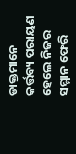ଡାକ୍ତମାନେ କର୍ତ୍ତବ୍ୟ ପରାୟଣ ହେଲେ ନିଜର ସମ୍ମାନ ଫେରି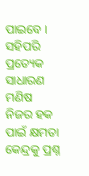ପାଇବେ । ସହିପରି ପ୍ରତ୍ୟେକ ସାଧାରଣ ମଣିଷ ନିଜର ହକ ପାଇଁ କ୍ଷମତା କେନ୍ଦ୍ରକୁ ପ୍ରଶ୍ନ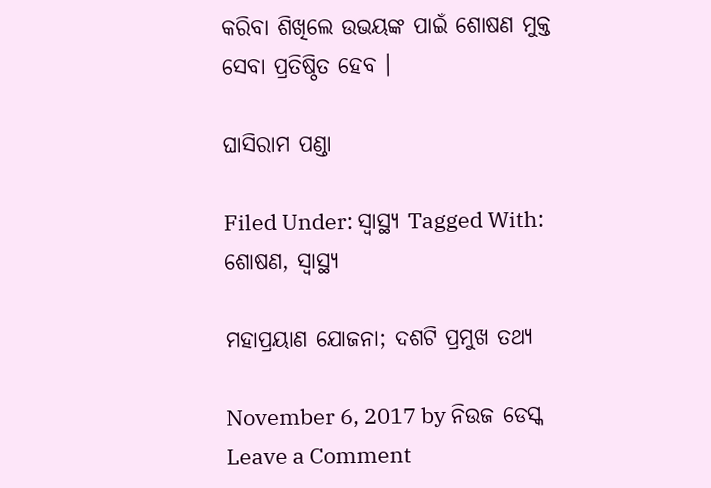କରିବା ଶିଖିଲେ ଉଭୟଙ୍କ ପାଇଁ ଶୋଷଣ ମୁକ୍ତ ସେବା ପ୍ରତିଷ୍ଠିତ ହେବ ।

ଘାସିରାମ ପଣ୍ଡା

Filed Under: ସ୍ୱାସ୍ଥ୍ୟ Tagged With: ଶୋଷଣ, ସ୍ୱାସ୍ଥ୍ୟ

ମହାପ୍ରୟାଣ ଯୋଜନା; ଦଶଟି ପ୍ରମୁଖ ତଥ୍ୟ

November 6, 2017 by ନିଉଜ ଡେସ୍କ Leave a Comment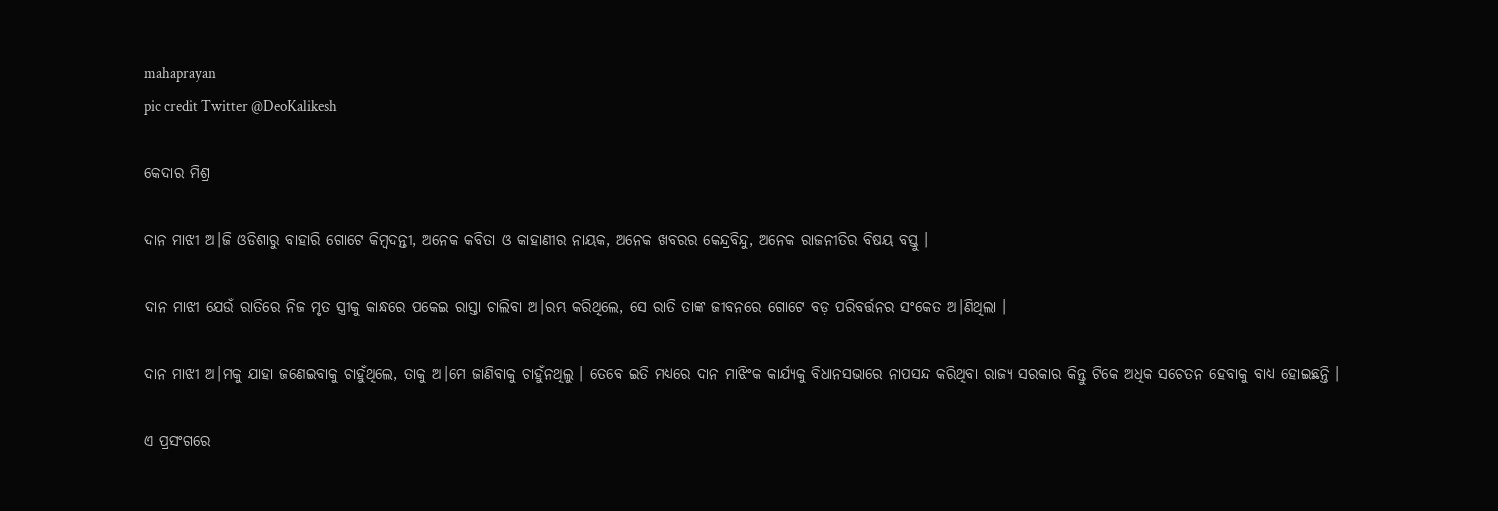mahaprayan
pic credit Twitter @DeoKalikesh

କେଦାର ମିଶ୍ର

ଦାନ ମାଝୀ ଅ।ଜି ଓଡିଶାରୁ ବାହାରି ଗୋଟେ କିମ୍ବଦନ୍ତୀ, ଅନେକ କବିତା ଓ କାହାଣୀର ନାୟକ, ଅନେକ ଖବରର କେନ୍ଦ୍ରବିନ୍ଦୁ, ଅନେକ ରାଜନୀତିର ବିଷୟ ବସ୍ତୁ ।

ଦାନ ମାଝୀ ଯେଉଁ ରାତିରେ ନିଜ ମୃତ ସ୍ତ୍ରୀକୁ କାନ୍ଧରେ ପକେଇ ରାସ୍ତା ଚାଲିବା ଅ।ରମ୍ଭ କରିଥିଲେ, ସେ ରାତି ତାଙ୍କ ଜୀବନରେ ଗୋଟେ ବଡ଼ ପରିବର୍ତ୍ତନର ସଂକେତ ଅ।ଣିଥିଲା ।

ଦାନ ମାଝୀ ଅ।ମକୁ ଯାହା ଜଣେଇବାକୁ ଚାହୁଁଥିଲେ, ତାକୁ ଅ।ମେ ଜାଣିବାକୁ ଚାହୁଁନଥିଲୁ । ତେବେ ଇତି ମଧ୍ୟରେ ଦାନ ମାଝିଂକ କାର୍ଯ୍ୟକୁ ବିଧାନସଭାରେ ନାପସନ୍ଦ କରିଥିବା ରାଜ୍ୟ ସରକାର କିନ୍ତୁ ଟିକେ ଅଧିକ ସଚେତନ ହେବାକୁ ବାଧ୍ୟ ହୋଇଛନ୍ତି ।

ଏ ପ୍ରସଂଗରେ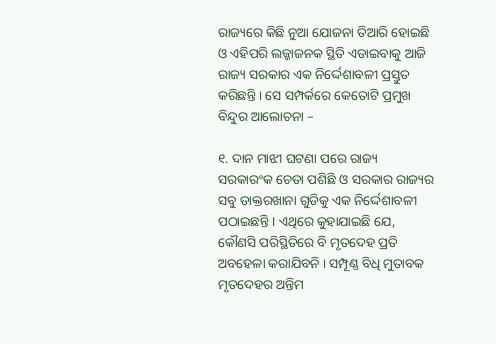ରାଜ୍ୟରେ କିଛି ନୁଆ ଯୋଜନା ତିଆରି ହୋଇଛି ଓ ଏହିପରି ଲଜ୍ଜାଜନକ ସ୍ଥିତି ଏଡାଇବାକୁ ଆଜି ରାଜ୍ୟ ସରକାର ଏକ ନିର୍ଦ୍ଦେଶାବଳୀ ପ୍ରସ୍ତୁତ କରିଛନ୍ତି । ସେ ସମ୍ପର୍କରେ କେତୋଟି ପ୍ରମୁଖ ବିନ୍ଦୁର ଆଲୋଚନା –

୧. ଦାନ ମାଝୀ ଘଟଣା ପରେ ରାଜ୍ୟ ସରକାରଂକ ଚେତା ପଶିଛି ଓ ସରକାର ରାଜ୍ୟର ସବୁ ଡାକ୍ତରଖାନା ଗୁଡିକୁ ଏକ ନିର୍ଦ୍ଦେଶାବଳୀ ପଠାଇଛନ୍ତି । ଏଥିରେ କୁହାଯାଇଛି ଯେ, କୌଣସି ପରିସ୍ଥିତିରେ ବି ମୃତଦେହ ପ୍ରତି ଅବହେଳା କରାଯିବନି । ସମ୍ପୂଣ୍ଣ ବିଧି ମୁତାବକ ମୃତଦେହର ଅନ୍ତିମ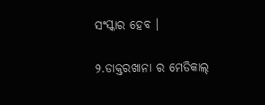ସଂସ୍କାର ହେବ ।

୨.ଡାକ୍ତରଖାନା ର ମେଡିକାଲ୍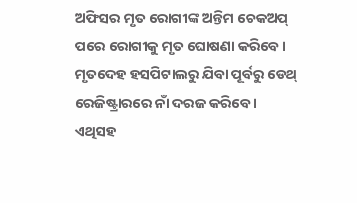ଅଫିସର ମୃତ ରୋଗୀଙ୍କ ଅନ୍ତିମ ଚେକଅପ୍ ପରେ ରୋଗୀକୁ ମୃତ ଘୋଷଣା କରିବେ। ମୃତଦେହ ହସପିଟାଲରୁ ଯିବା ପୂର୍ବରୁ ଡେଥ୍ ରେଜିଷ୍ଟ୍ରାରରେ ନାଁ ଦରଜ କରିବେ । ଏଥିସହ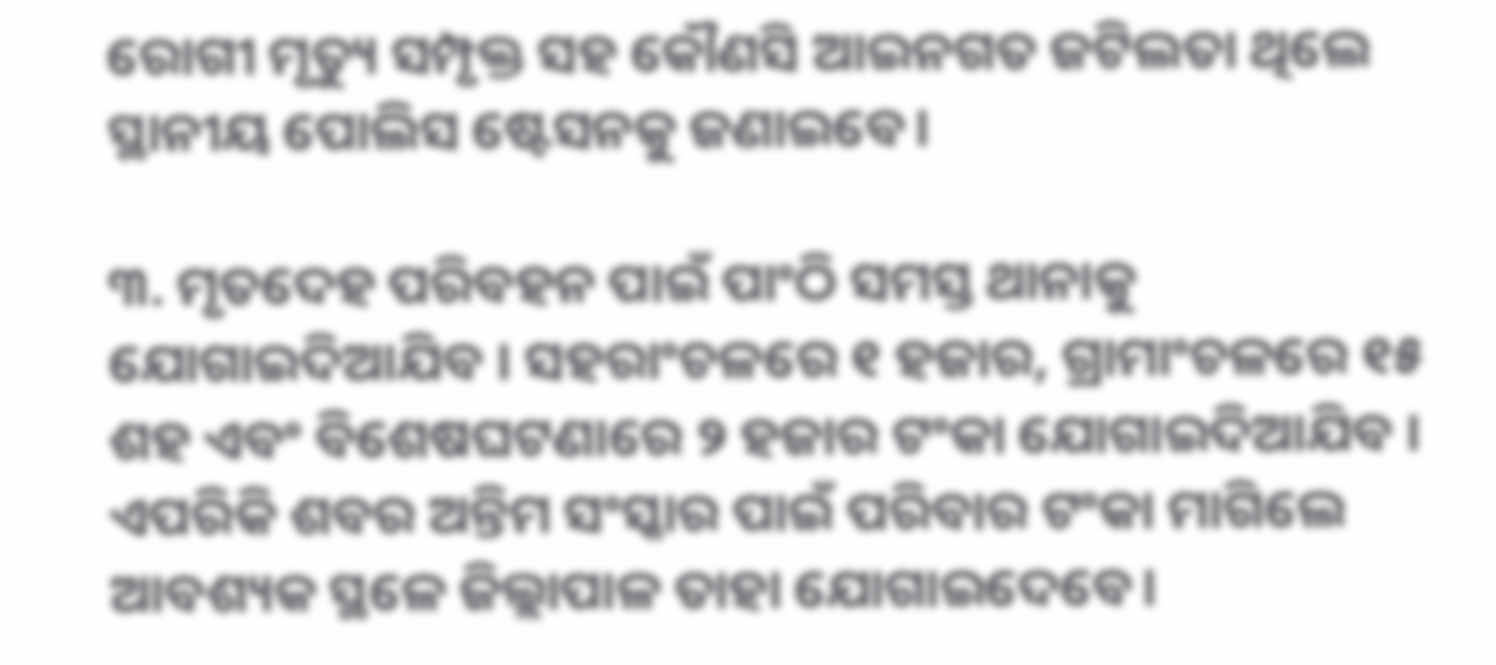ରୋଗୀ ମୃତ୍ୟୁ ସମ୍ପୃକ୍ତ ସହ କୌଣସି ଆଇନଗତ ଜଟିଲତା ଥିଲେ ସ୍ଥାନୀୟ ପୋଲିସ ଷ୍ଟେସନକୁ ଜଣାଇବେ।

୩. ମୃତଦେହ ପରିବହନ ପାଇଁ ପାଂଠି ସମସ୍ତ ଥାନାକୁ ଯୋଗାଇଦିଆଯିବ । ସହରାଂଚଳରେ ୧ ହଜାର, ଗ୍ରାମାଂଚଳରେ ୧୫ ଶହ ଏବଂ ବିଶେଷଘଟଣାରେ ୨ ହଜାର ଟଂକା ଯୋଗାଇଦିଆଯିବ । ଏପରିକି ଶବର ଅନ୍ତିମ ସଂସ୍କାର ପାଇଁ ପରିବାର ଟଂକା ମାଗିଲେ ଆବଶ୍ୟକ ସ୍ଥଳେ ଜିଲ୍ଲାପାଳ ତାହା ଯୋଗାଇଦେବେ।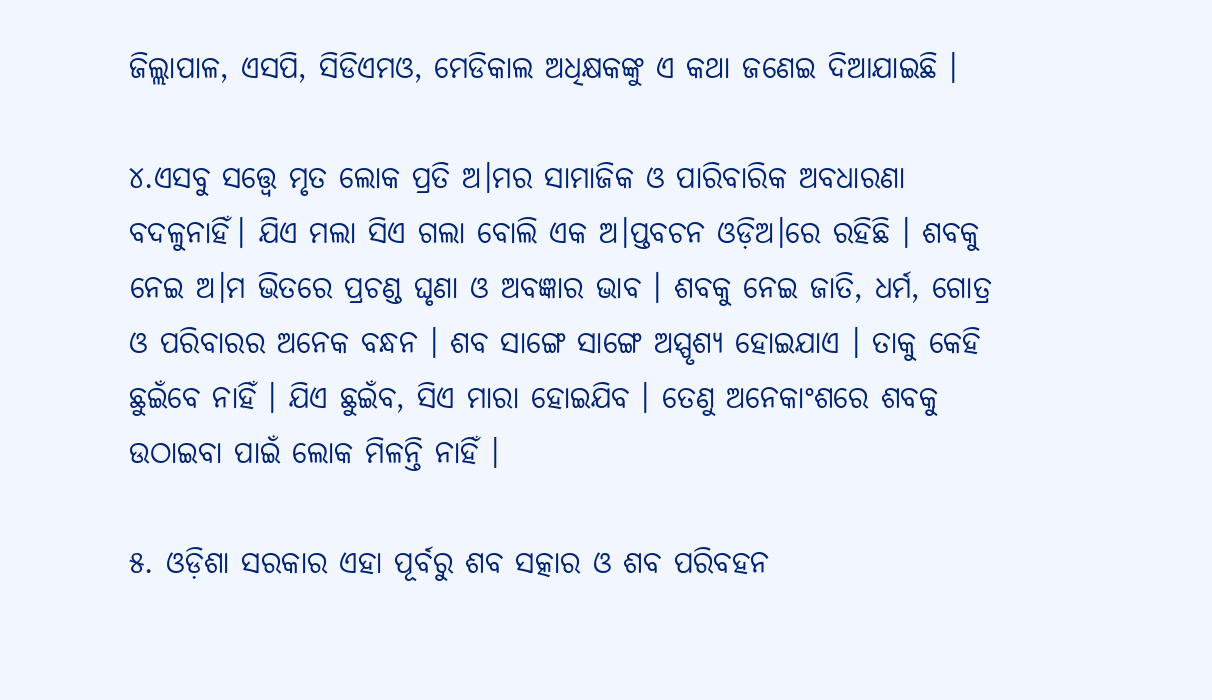ଜିଲ୍ଲାପାଳ, ଏସପି, ସିଡିଏମଓ, ମେଡିକାଲ ଅଧିକ୍ଷକଙ୍କୁ ଏ କଥା ଜଣେଇ ଦିଆଯାଇଛି ।

୪.ଏସବୁ ସତ୍ତ୍ୱେ ମୃତ ଲୋକ ପ୍ରତି ଅ।ମର ସାମାଜିକ ଓ ପାରିବାରିକ ଅବଧାରଣା ବଦଳୁନାହିଁ। ଯିଏ ମଲା ସିଏ ଗଲା ବୋଲି ଏକ ଅ।ପ୍ତବଚନ ଓଡ଼ିଅ।ରେ ରହିଛି । ଶବକୁ ନେଇ ଅ।ମ ଭିତରେ ପ୍ରଚଣ୍ଡ ଘୃଣା ଓ ଅବଜ୍ଞାର ଭାବ । ଶବକୁ ନେଇ ଜାତି, ଧର୍ମ, ଗୋତ୍ର ଓ ପରିବାରର ଅନେକ ବନ୍ଧନ । ଶବ ସାଙ୍ଗେ ସାଙ୍ଗେ ଅସ୍ପୃଶ୍ୟ ହୋଇଯାଏ । ତାକୁ କେହି ଛୁଇଁବେ ନାହିଁ । ଯିଏ ଛୁଇଁବ, ସିଏ ମାରା ହୋଇଯିବ । ତେଣୁ ଅନେକାଂଶରେ ଶବକୁ ଉଠାଇବା ପାଇଁ ଲୋକ ମିଳନ୍ତି ନାହିଁ ।

୫. ଓଡ଼ିଶା ସରକାର ଏହା ପୂର୍ବରୁ ଶବ ସତ୍କାର ଓ ଶବ ପରିବହନ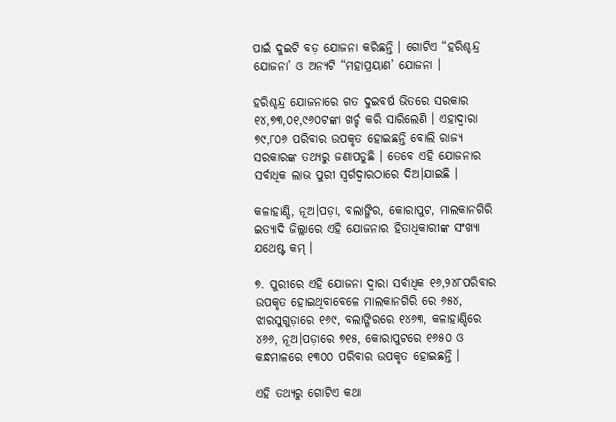ପାଇଁ ଦୁଇଟି ବଡ଼ ଯୋଜନା କରିଛନ୍ତି । ଗୋଟିଏ “ହରିଶ୍ଚନ୍ଦ୍ର ଯୋଜନା’ ଓ ଅନ୍ୟଟି “ମହାପ୍ରୟାଣ’ ଯୋଜନା ।

ହରିଶ୍ଚନ୍ଦ୍ର ଯୋଜନାରେ ଗତ ଦୁଇବର୍ଷ ଭିତରେ ସରକାର ୧୪,୭୩,୦୧,୯୬୦ଟଙ୍କା ଖର୍ଚ୍ଚ କରି ସାରିଲେଣି । ଏହାଦ୍ୱାରା ୭୯,୮୦୬ ପରିବାର ଉପକୃତ ହୋଇଛନ୍ତି ବୋଲି ରାଜ୍ୟ ସରକାରଙ୍କ ତଥ୍ୟରୁ ଜଣାପଡୁଛି । ତେବେ ଏହି ଯୋଜନାର ସର୍ବାଧିକ ଲାଭ ପୁରୀ ସ୍ୱର୍ଗଦ୍ୱାରଠାରେ ଦିଅ।ଯାଇଛି ।

କଳାହାଣ୍ଡି, ନୂଅ।ପଡ଼ା, ବଲାଙ୍ଗିର, କୋରାପୁଟ, ମାଲକାନଗିରି ଇତ୍ୟାଦି ଜିଲ୍ଲାରେ ଏହି ଯୋଜନାର ହିତାଧିକାରୀଙ୍କ ସଂଖ୍ୟା ଯଥେଷ୍ଟ କମ୍ ।

୭. ପୁରୀରେ ଏହି ଯୋଜନା ଦ୍ୱାରା ସର୍ବାଧିକ ୧୬,୨୪୮ପରିବାର ଉପକୃତ ହୋଇଥିବାବେଳେ ମାଲକାନଗିରି ରେ ୬୫୪, ଝାରସୁଗୁଡ଼ାରେ ୧୬୯, ବଲାଙ୍ଗିରରେ ୧୪୬୩, କଳାହାଣ୍ଡିରେ ୪୬୬, ନୂଅ।ପଡ଼ାରେ ୭୧୫, କୋରାପୁଟରେ ୧୬୫୦ ଓ କନ୍ଧମାଳରେ ୧୩୦୦ ପରିବାର ଉପକୃତ ହୋଇଛନ୍ତି ।

ଏହି ତଥ୍ୟରୁ ଗୋଟିଏ କଥା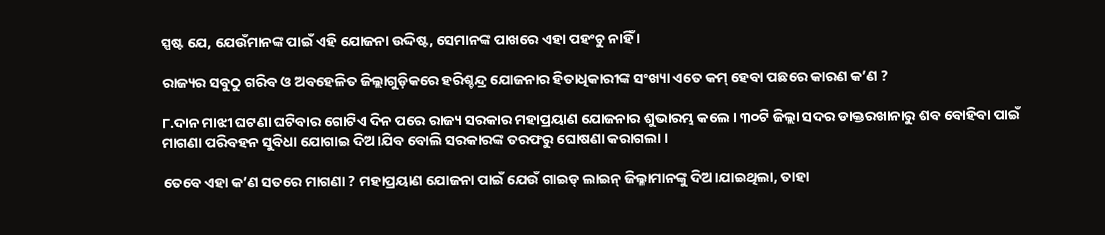ସ୍ପଷ୍ଟ ଯେ, ଯେଉଁମାନଙ୍କ ପାଇଁ ଏହି ଯୋଜନା ଉଦ୍ଦିଷ୍ଟ, ସେମାନଙ୍କ ପାଖରେ ଏହା ପହଂଚୁ ନାହିଁ ।

ରାଜ୍ୟର ସବୁଠୁ ଗରିବ ଓ ଅବହେଳିତ ଜିଲ୍ଲାଗୁଡ଼ିକରେ ହରିଶ୍ଚନ୍ଦ୍ର ଯୋଜନାର ହିତାଧିକାରୀଙ୍କ ସଂଖ୍ୟା ଏତେ କମ୍ ହେବା ପଛରେ କାରଣ କ’ଣ ?

୮.ଦାନ ମାଝୀ ଘଟଣା ଘଟିବାର ଗୋଟିଏ ଦିନ ପରେ ରାଜ୍ୟ ସରକାର ମହାପ୍ରୟାଣ ଯୋଜନାର ଶୁଭାରମ୍ଭ କଲେ । ୩୦ଟି ଜିଲ୍ଲା ସଦର ଡାକ୍ତରଖାନାରୁ ଶବ ବୋହିବା ପାଇଁ ମାଗଣା ପରିବହନ ସୁବିଧା ଯୋଗାଇ ଦିଅ।ଯିବ ବୋଲି ସରକାରଙ୍କ ତରଫରୁ ଘୋଷଣା କରାଗଲା ।

ତେବେ ଏହା କ’ଣ ସତରେ ମାଗଣା ? ମହାପ୍ରୟାଣ ଯୋଜନା ପାଇଁ ଯେଉଁ ଗାଇଡ୍ ଲାଇନ୍ ଜିଲ୍ଳାମାନଙ୍କୁ ଦିଅ।ଯାଇଥିଲା, ତାହା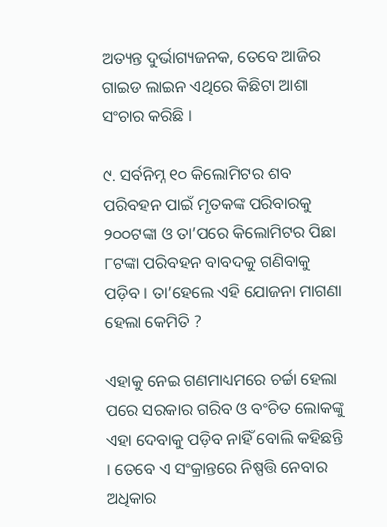ଅତ୍ୟନ୍ତ ଦୁର୍ଭାଗ୍ୟଜନକ, ତେବେ ଆଜିର ଗାଇଡ ଲାଇନ ଏଥିରେ କିଛିଟା ଆଶା ସଂଚାର କରିଛି ।

୯. ସର୍ବନିମ୍ନ ୧୦ କିଲୋମିଟର ଶବ ପରିବହନ ପାଇଁ ମୃତକଙ୍କ ପରିବାରକୁ ୨୦୦ଟଙ୍କା ଓ ତା’ପରେ କିଲୋମିଟର ପିଛା ୮ଟଙ୍କା ପରିବହନ ବାବଦକୁ ଗଣିବାକୁ ପଡ଼ିବ । ତା’ହେଲେ ଏହି ଯୋଜନା ମାଗଣା ହେଲା କେମିତି ?

ଏହାକୁ ନେଇ ଗଣମାଧ୍ୟମରେ ଚର୍ଚ୍ଚା ହେଲା ପରେ ସରକାର ଗରିବ ଓ ବଂଚିତ ଲୋକଙ୍କୁ ଏହା ଦେବାକୁ ପଡ଼ିବ ନାହିଁ ବୋଲି କହିଛନ୍ତି । ତେବେ ଏ ସଂକ୍ରାନ୍ତରେ ନିଷ୍ପତ୍ତି ନେବାର ଅଧିକାର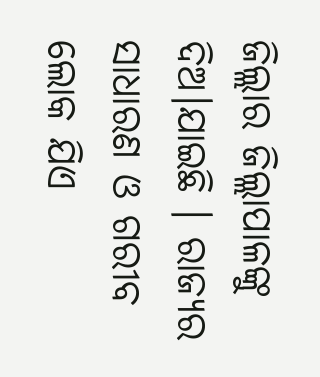ଜିଲ୍ଲାର ଜିଲ୍ଲାପାଳଙ୍କୁ ଦିଅ।ଯାଇଛି । ରାଜ୍ୟର ସାଧାରଣ ଓ ଗରୀବ ଲୋକ ଯିଏ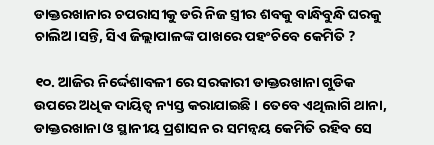ଡାକ୍ତରଖାନାର ଚପରାସୀକୁ ଡରି ନିଜ ସ୍ତ୍ରୀର ଶବକୁ ବାନ୍ଧିବୁନ୍ଧି ଘରକୁ ଚାଲିଅ।ସନ୍ତି, ସିଏ ଜିଲ୍ଲାପାଳଙ୍କ ପାଖରେ ପହଂଚିବେ କେମିତି ?

୧୦. ଆଜିର ନିର୍ଦ୍ଦେଶାବଳୀ ରେ ସରକାରୀ ଡାକ୍ତରଖାନା ଗୁଡିକ ଉପରେ ଅଧିକ ଦାୟିତ୍ଵ ନ୍ୟସ୍ତ କରାଯାଇଛି । ତେବେ ଏଥିଲାଗି ଥାନା, ଡାକ୍ତରଖାନା ଓ ସ୍ଥାନୀୟ ପ୍ରଶାସନ ର ସମନ୍ଵୟ କେମିତି ରହିବ ସେ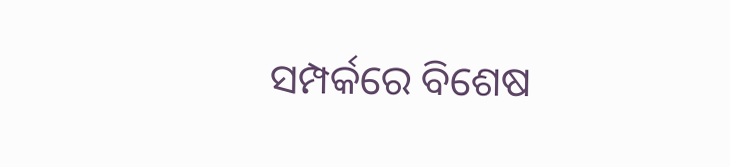ସମ୍ପର୍କରେ ବିଶେଷ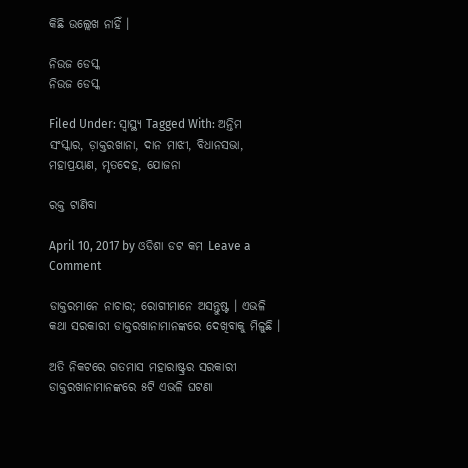କିଛି ଉଲ୍ଲେଖ ନାହିଁ ।

ନିଉଜ ଡେସ୍କ
ନିଉଜ ଡେସ୍କ

Filed Under: ସ୍ୱାସ୍ଥ୍ୟ Tagged With: ଅନ୍ତିମ ସଂସ୍କାର, ଡ଼ାକ୍ତରଖାନା, ଦାନ ମାଝୀ, ବିଧାନସଭା, ମହାପ୍ରୟାଣ, ମୃତଦେହ, ଯୋଜନା

ରକ୍ତ ଟାଣିବା

April 10, 2017 by ଓଡିଶା ଡଟ କମ Leave a Comment

ଡାକ୍ତରମାନେ ନାଚାର; ରୋଗୀମାନେ ଅସନ୍ତୁଷ୍ଟ । ଏଭଳି କଥା ସରକାରୀ ଡାକ୍ତରଖାନାମାନଙ୍କରେ ଦେଖିବାକୁ ମିଳୁଛି ।

ଅତି ନିକଟରେ ଗତମାସ ମହାରାଷ୍ଟ୍ରର ସରକାରୀ ଡାକ୍ତରଖାନାମାନଙ୍କରେ ୫ଟି ଏଭଳି ଘଟଣା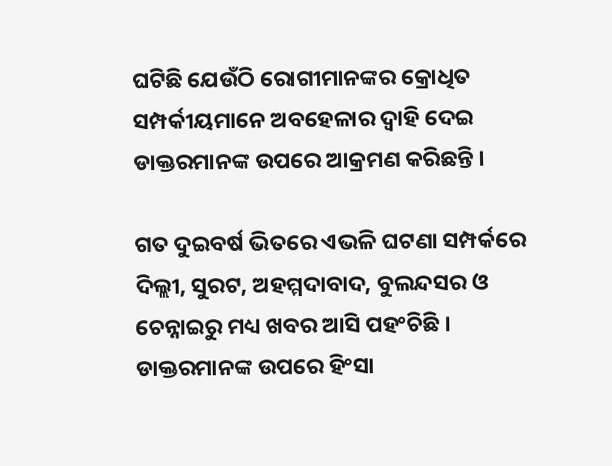ଘଟିଛି ଯେଉଁଠି ରୋଗୀମାନଙ୍କର କ୍ରୋଧିତ ସମ୍ପର୍କୀୟମାନେ ଅବହେଳାର ଦ୍ୱାହି ଦେଇ ଡାକ୍ତରମାନଙ୍କ ଉପରେ ଆକ୍ରମଣ କରିଛନ୍ତି ।

ଗତ ଦୁଇବର୍ଷ ଭିତରେ ଏଭଳି ଘଟଣା ସମ୍ପର୍କରେ ଦିଲ୍ଲୀ, ସୁରଟ, ଅହମ୍ମଦାବାଦ, ବୁଲନ୍ଦସର ଓ ଚେନ୍ନାଇରୁ ମଧ୍ୟ ଖବର ଆସି ପହଂଚିଛି । ଡାକ୍ତରମାନଙ୍କ ଉପରେ ହିଂସା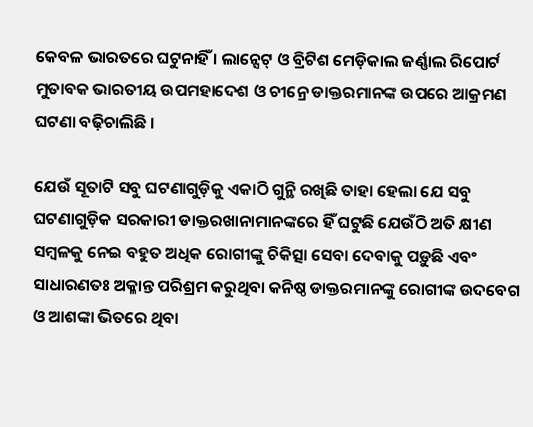କେବଳ ଭାରତରେ ଘଟୁନାହିଁ । ଲାନ୍ସେଟ୍ ଓ ବ୍ରିଟିଶ ମେଡ଼ିକାଲ ଜର୍ଣ୍ଣାଲ ରିପୋର୍ଟ ମୁତାବକ ଭାରତୀୟ ଉପମହାଦେଶ ଓ ଚୀନ୍ରେ ଡାକ୍ତରମାନଙ୍କ ଉପରେ ଆକ୍ରମଣ ଘଟଣା ବଢ଼ିଚାଲିଛି ।

ଯେଉଁ ସୂତାଟି ସବୁ ଘଟଣାଗୁଡ଼ିକୁ ଏକାଠି ଗୁନ୍ଥି ରଖିଛି ତାହା ହେଲା ଯେ ସବୁ ଘଟଣାଗୁଡ଼ିକ ସରକାରୀ ଡାକ୍ତରଖାନାମାନଙ୍କରେ ହିଁ ଘଟୁଛି ଯେଉଁଠି ଅତି କ୍ଷୀଣ ସମ୍ବଳକୁ ନେଇ ବହୁତ ଅଧିକ ରୋଗୀଙ୍କୁ ଚିକିତ୍ସା ସେବା ଦେବାକୁ ପଡ଼ୁଛି ଏବଂ ସାଧାରଣତଃ ଅକ୍ଳାନ୍ତ ପରିଶ୍ରମ କରୁଥିବା କନିଷ୍ଠ ଡାକ୍ତରମାନଙ୍କୁ ରୋଗୀଙ୍କ ଉଦବେଗ ଓ ଆଶଙ୍କା ଭିତରେ ଥିବା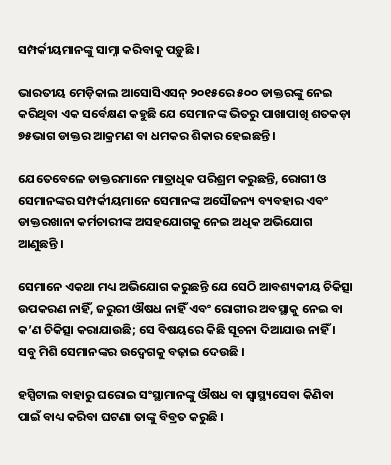ସମ୍ପର୍କୀୟମାନଙ୍କୁ ସାମ୍ନା କରିବାକୁ ପଡ଼ୁଛି ।

ଭାରତୀୟ ମେଡ଼ିକାଲ ଆସୋସିଏସନ୍ ୨୦୧୫ରେ ୫୦୦ ଡାକ୍ତରଙ୍କୁ ନେଇ କରିଥିବା ଏକ ସର୍ବେକ୍ଷଣ କହୁଛି ଯେ ସେମାନଙ୍କ ଭିତରୁ ପାଖାପାଖି ଶତକଡ଼ା ୭୫ଭାଗ ଡାକ୍ତର ଆକ୍ରମଣ ବା ଧମକର ଶିକାର ହେଇଛନ୍ତି ।

ଯେତେବେଳେ ଡାକ୍ତରମାନେ ମାତ୍ରାଧିକ ପରିଶ୍ରମ କରୁଛନ୍ତି, ରୋଗୀ ଓ ସେମାନଙ୍କର ସମ୍ପର୍କୀୟମାନେ ସେମାନଙ୍କ ଅସୌଜନ୍ୟ ବ୍ୟବହାର ଏବଂ ଡାକ୍ତରଖାନା କର୍ମଚାରୀଙ୍କ ଅସହଯୋଗକୁ ନେଇ ଅଧିକ ଅଭିଯୋଗ ଆଣୁଛନ୍ତି ।

ସେମାନେ ଏକଥା ମଧ୍ୟ ଅଭିଯୋଗ କରୁଛନ୍ତି ଯେ ସେଠି ଆବଶ୍ୟକୀୟ ଚିକିତ୍ସା ଉପକରଣ ନାହିଁ, ଜରୁରୀ ଔଷଧ ନାହିଁ ଏବଂ ରୋଗୀର ଅବସ୍ଥାକୁ ନେଇ ବା କ’ଣ ଚିକିତ୍ସା କରାଯାଉଛି; ସେ ବିଷୟରେ କିଛି ସୂଚନା ଦିଆଯାଉ ନାହିଁ । ସବୁ ମିଶି ସେମାନଙ୍କର ଉଦ୍ବେଗକୁ ବଢ଼ାଇ ଦେଉଛି ।

ହସ୍ପିଟାଲ ବାହାରୁ ଘରୋଇ ସଂସ୍ଥାମାନଙ୍କୁ ଔଷଧ ବା ସ୍ୱାସ୍ଥ୍ୟସେବା କିଣିବା ପାଇଁ ବାଧ୍ୟ କରିବା ଘଟଣା ତାଙ୍କୁ ବିବ୍ରତ କରୁଛି ।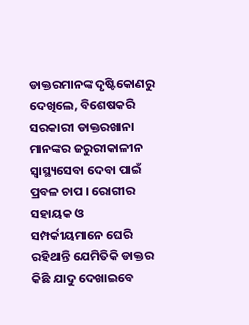ଡାକ୍ତରମାନଙ୍କ ଦୃଷ୍ଟିକୋଣରୁ ଦେଖିଲେ, ବିଶେଷକରି ସରକାରୀ ଡାକ୍ତରଖାନା ମାନଙ୍କର ଜରୁରୀକାଳୀନ ସ୍ୱାସ୍ଥ୍ୟସେବା ଦେବା ପାଇଁ ପ୍ରବଳ ଚାପ । ରୋଗୀର ସହାୟକ ଓ ସମ୍ପର୍କୀୟମାନେ ଘେରି ରହିଥାନ୍ତି ଯେମିତିକି ଡାକ୍ତର କିଛି ଯାଦୁ ଦେଖାଇବେ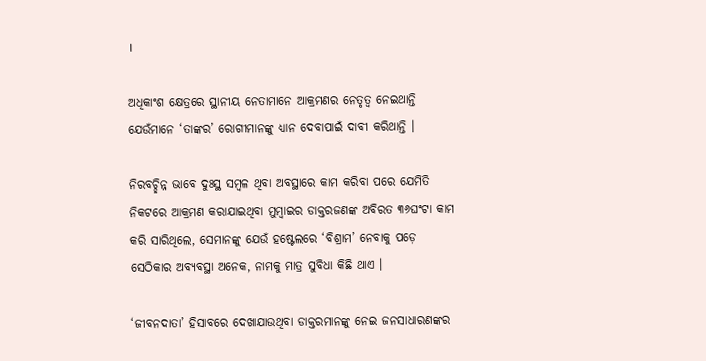।

ଅଧିକାଂଶ କ୍ଷେତ୍ରରେ ସ୍ଥାନୀୟ ନେତାମାନେ ଆକ୍ରମଣର ନେତୃତ୍ୱ ନେଇଥାନ୍ତି ଯେଉଁମାନେ ‘ତାଙ୍କର’ ରୋଗୀମାନଙ୍କୁ ଧ୍ୟାନ ଦେବାପାଇଁ ଦାବୀ କରିଥାନ୍ତି ।

ନିରବଚ୍ଛିନ୍ନ ଭାବେ ଦୁଃସ୍ଥ ସମ୍ବଳ ଥିବା ଅବସ୍ଥାରେ କାମ କରିବା ପରେ ଯେମିତି ନିକଟରେ ଆକ୍ରମଣ କରାଯାଇଥିବା ମୁମ୍ବାଇର ଡାକ୍ତରଜଣଙ୍କ ଅବିରତ ୩୬ଘଂଟା କାମ କରି ସାରିଥିଲେ, ସେମାନଙ୍କୁ ଯେଉଁ ହଷ୍ଟେଲରେ ‘ବିଶ୍ରାମ’ ନେବାକୁ ପଡ଼େ ସେଠିକାର ଅବ୍ୟବସ୍ଥା ଅନେକ, ନାମକୁ ମାତ୍ର ସୁବିଧା କିଛି ଥାଏ ।

‘ଜୀବନଦାତା’ ହିସାବରେ ଦେଖାଯାଉଥିବା ଡାକ୍ତରମାନଙ୍କୁ ନେଇ ଜନସାଧାରଣଙ୍କର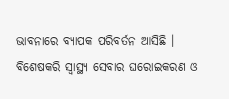ଭାବନାରେ ବ୍ୟାପକ ପରିବର୍ତନ ଆସିଛି । ବିଶେଷକରି ସ୍ୱାସ୍ଥ୍ୟ ସେବାର ଘରୋଇକରଣ ଓ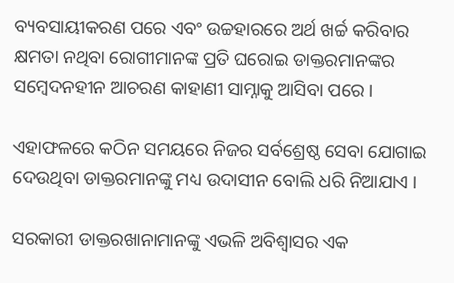ବ୍ୟବସାୟୀକରଣ ପରେ ଏବଂ ଉଚ୍ଚହାରରେ ଅର୍ଥ ଖର୍ଚ୍ଚ କରିବାର କ୍ଷମତା ନଥିବା ରୋଗୀମାନଙ୍କ ପ୍ରତି ଘରୋଇ ଡାକ୍ତରମାନଙ୍କର ସମ୍ବେଦନହୀନ ଆଚରଣ କାହାଣୀ ସାମ୍ନାକୁ ଆସିବା ପରେ ।

ଏହାଫଳରେ କଠିନ ସମୟରେ ନିଜର ସର୍ବଶ୍ରେଷ୍ଠ ସେବା ଯୋଗାଇ ଦେଉଥିବା ଡାକ୍ତରମାନଙ୍କୁ ମଧ୍ୟ ଉଦାସୀନ ବୋଲି ଧରି ନିଆଯାଏ ।

ସରକାରୀ ଡାକ୍ତରଖାନାମାନଙ୍କୁ ଏଭଳି ଅବିଶ୍ୱାସର ଏକ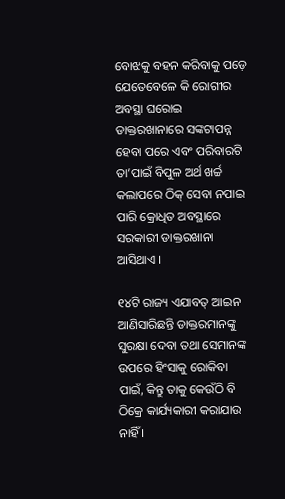ବୋଝକୁ ବହନ କରିବାକୁ ପଡ଼େ ଯେତେବେଳେ କି ରୋଗୀର ଅବସ୍ଥା ଘରୋଇ ଡାକ୍ତରଖାନାରେ ସଙ୍କଟାପନ୍ନ ହେବା ପରେ ଏବଂ ପରିବାରଟି ତା’ପାଇଁ ବିପୁଳ ଅର୍ଥ ଖର୍ଚ୍ଚ କଲାପରେ ଠିକ୍ ସେବା ନପାଇ ପାରି କ୍ରୋଧିତ ଅବସ୍ଥାରେ ସରକାରୀ ଡାକ୍ତରଖାନା ଆସିଥାଏ ।

୧୪ଟି ରାଜ୍ୟ ଏଯାବତ୍ ଆଇନ ଆଣିସାରିଛନ୍ତି ଡାକ୍ତରମାନଙ୍କୁ ସୁରକ୍ଷା ଦେବା ତଥା ସେମାନଙ୍କ ଉପରେ ହିଂସାକୁ ରୋକିବା ପାଇଁ, କିନ୍ତୁ ତାକୁ କେଉଁଠି ବି ଠିକ୍ରେ କାର୍ଯ୍ୟକାରୀ କରାଯାଉ ନାହିଁ ।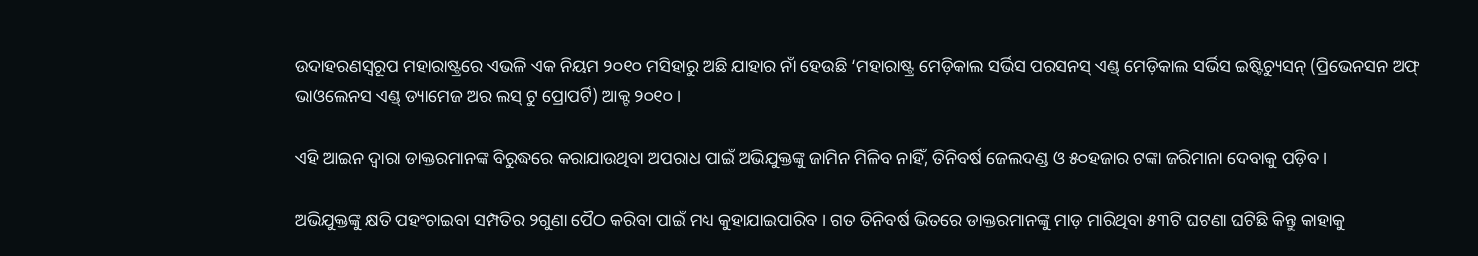ଉଦାହରଣସ୍ୱରୂପ ମହାରାଷ୍ଟ୍ରରେ ଏଭଳି ଏକ ନିୟମ ୨୦୧୦ ମସିହାରୁ ଅଛି ଯାହାର ନାଁ ହେଉଛି ‘ମହାରାଷ୍ଟ୍ର ମେଡ଼ିକାଲ ସର୍ଭିସ ପରସନସ୍ ଏଣ୍ଡ୍ ମେଡ଼ିକାଲ ସର୍ଭିସ ଇଷ୍ଟିଚ୍ୟୁସନ୍ (ପ୍ରିଭେନସନ ଅଫ୍ ଭାଓଲେନସ ଏଣ୍ଡ୍ ଡ୍ୟାମେଜ ଅର ଲସ୍ ଟୁ ପ୍ରୋପର୍ଟି) ଆକ୍ଟ ୨୦୧୦ ।

ଏହି ଆଇନ ଦ୍ୱାରା ଡାକ୍ତରମାନଙ୍କ ବିରୁଦ୍ଧରେ କରାଯାଉଥିବା ଅପରାଧ ପାଇଁ ଅଭିଯୁକ୍ତଙ୍କୁ ଜାମିନ ମିଳିବ ନାହିଁ, ତିନିବର୍ଷ ଜେଲଦଣ୍ଡ ଓ ୫୦ହଜାର ଟଙ୍କା ଜରିମାନା ଦେବାକୁ ପଡ଼ିବ ।

ଅଭିଯୁକ୍ତଙ୍କୁ କ୍ଷତି ପହଂଚାଇବା ସମ୍ପତିର ୨ଗୁଣା ପୈଠ କରିବା ପାଇଁ ମଧ୍ୟ କୁହାଯାଇପାରିବ । ଗତ ତିନିବର୍ଷ ଭିତରେ ଡାକ୍ତରମାନଙ୍କୁ ମାଡ଼ ମାରିଥିବା ୫୩ଟି ଘଟଣା ଘଟିଛି କିନ୍ତୁ କାହାକୁ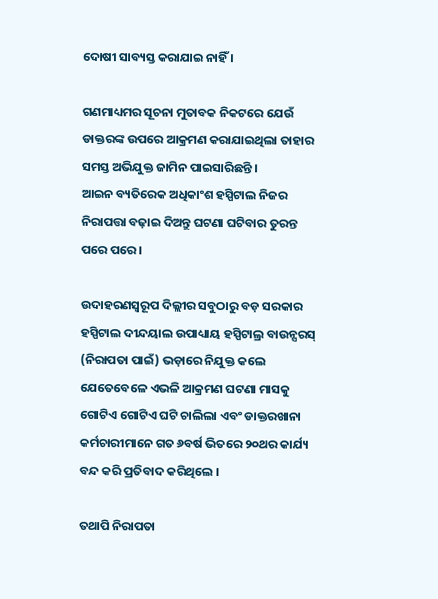ଦୋଷୀ ସାବ୍ୟସ୍ତ କରାଯାଇ ନାହିଁ ।

ଗଣମାଧ୍ୟମର ସୂଚନା ମୁତାବକ ନିକଟରେ ଯେଉଁ ଡାକ୍ତରଙ୍କ ଉପରେ ଆକ୍ରମଣ କରାଯାଇଥିଲା ତାହାର ସମସ୍ତ ଅଭିଯୁକ୍ତ ଜାମିନ ପାଇସାରିଛନ୍ତି ।
ଆଇନ ବ୍ୟତିରେକ ଅଧିକାଂଶ ହସ୍ପିଟାଲ ନିଜର ନିରାପତ୍ତା ବଢ଼ାଇ ଦିଅନ୍ତୁ ଘଟଣା ଘଟିବାର ତୁରନ୍ତ ପରେ ପରେ ।

ଉଦାହରଣସ୍ୱରୂପ ଦିଲ୍ଲୀର ସବୁଠାରୁ ବଡ଼ ସରକାର ହସ୍ପିଟାଲ ଦୀନ୍ଦୟାଲ ଉପାଧ୍ୟାୟ ହସ୍ପିଟାଲ୍ର ବାଉନ୍ସରସ୍ (ନିରାପତା ପାଇଁ) ଭଡ଼ାରେ ନିଯୁକ୍ତ କଲେ ଯେତେବେଳେ ଏଭଳି ଆକ୍ରମଣ ଘଟଣା ମାସକୁ ଗୋଟିଏ ଗୋଟିଏ ଘଟି ଚାଲିଲା ଏବଂ ଡାକ୍ତରଖାନା କର୍ମଚାରୀମାନେ ଗତ ୬ବର୍ଷ ଭିତରେ ୨୦ଥର କାର୍ଯ୍ୟ ବନ୍ଦ କରି ପ୍ରତିବାଦ କରିଥିଲେ ।

ତଥାପି ନିରାପତା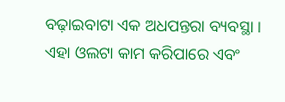ବଢ଼ାଇବାଟା ଏକ ଅଧପନ୍ତରା ବ୍ୟବସ୍ଥା । ଏହା ଓଲଟା କାମ କରିପାରେ ଏବଂ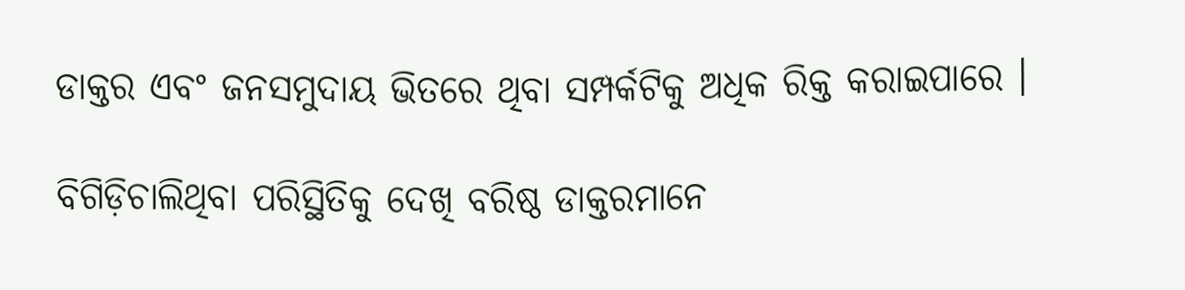ଡାକ୍ତର ଏବଂ ଜନସମୁଦାୟ ଭିତରେ ଥିବା ସମ୍ପର୍କଟିକୁ ଅଧିକ ରିକ୍ତ କରାଇପାରେ ।

ବିଗିଡ଼ିଚାଲିଥିବା ପରିସ୍ଥିତିକୁ ଦେଖି ବରିଷ୍ଠ ଡାକ୍ତରମାନେ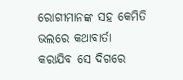ରୋଗୀମାନଙ୍କ ସହ କେମିତି ଭଲରେ କଥାବାର୍ତା କରାଯିବ ସେ ଦିଗରେ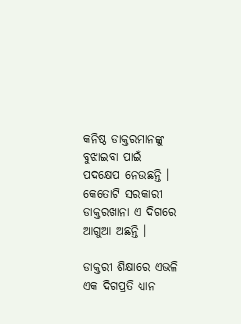କନିଷ୍ଠ ଡାକ୍ତରମାନଙ୍କୁ ବୁଝାଇବା ପାଇଁ ପଦକ୍ଷେପ ନେଉଛନ୍ତି । କେତୋଟି ସରକାରୀ ଡାକ୍ତରଖାନା ଏ ଦିଗରେ ଆଗୁଆ ଅଛନ୍ତି ।

ଡାକ୍ତରୀ ଶିକ୍ଷାରେ ଏଭଳି ଏକ ଦିଗପ୍ରତି ଧ୍ୟାନ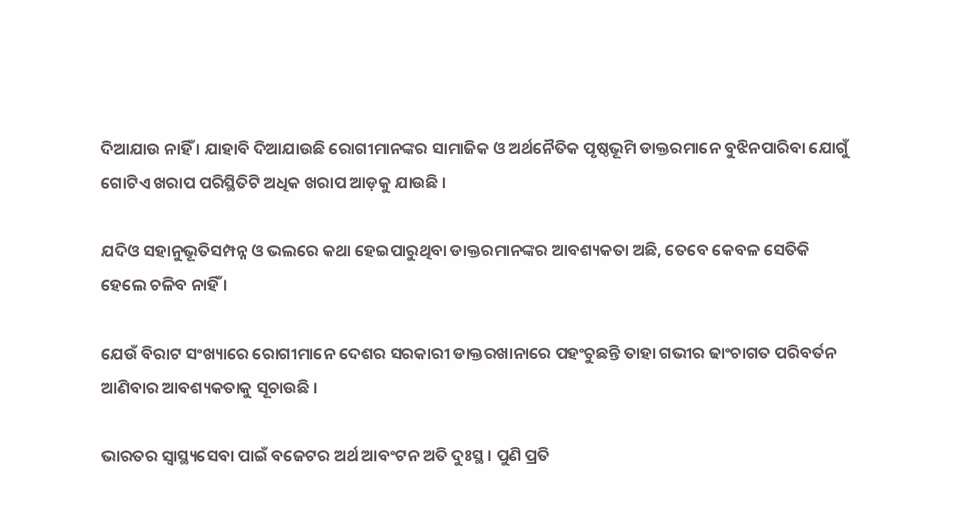ଦିଆଯାଉ ନାହିଁ । ଯାହାବି ଦିଆଯାଉଛି ରୋଗୀମାନଙ୍କର ସାମାଜିକ ଓ ଅର୍ଥନୈତିକ ପୃଷ୍ଠଭୂମି ଡାକ୍ତରମାନେ ବୁଝିନପାରିବା ଯୋଗୁଁ ଗୋଟିଏ ଖରାପ ପରିସ୍ଥିତିଟି ଅଧିକ ଖରାପ ଆଡ଼କୁ ଯାଉଛି ।

ଯଦିଓ ସହାନୁଭୂତିସମ୍ପନ୍ନ ଓ ଭଲରେ କଥା ହେଇପାରୁଥିବା ଡାକ୍ତରମାନଙ୍କର ଆବଶ୍ୟକତା ଅଛି, ତେବେ କେବଳ ସେତିକି ହେଲେ ଚଳିବ ନାହିଁ ।

ଯେଉଁ ବିରାଟ ସଂଖ୍ୟାରେ ରୋଗୀମାନେ ଦେଶର ସରକାରୀ ଡାକ୍ତରଖାନାରେ ପହଂଚୁଛନ୍ତି ତାହା ଗଭୀର ଢାଂଚାଗତ ପରିବର୍ତନ ଆଣିବାର ଆବଶ୍ୟକତାକୁ ସୂଚାଉଛି ।

ଭାରତର ସ୍ୱାସ୍ଥ୍ୟସେବା ପାଇଁ ବଜେଟର ଅର୍ଥ ଆବଂଟନ ଅତି ଦୁଃସ୍ଥ । ପୁଣି ପ୍ରତି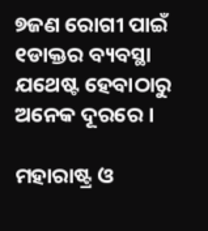୭ଜଣ ରୋଗୀ ପାଇଁ ୧ଡାକ୍ତର ବ୍ୟବସ୍ଥା ଯଥେଷ୍ଟ ହେବାଠାରୁ ଅନେକ ଦୂରରେ ।

ମହାରାଷ୍ଟ୍ର ଓ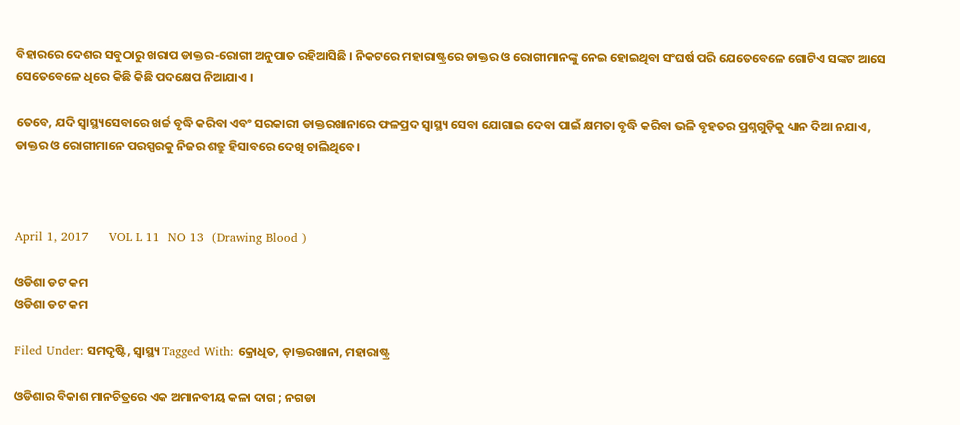ବିହାରରେ ଦେଶର ସବୁଠାରୁ ଖରାପ ଡାକ୍ତର-ରୋଗୀ ଅନୁପାତ ରହିଆସିଛି । ନିକଟରେ ମହାରାଷ୍ଟ୍ରରେ ଡାକ୍ତର ଓ ରୋଗୀମାନଙ୍କୁ ନେଇ ହୋଇଥିବା ସଂଘର୍ଷ ପରି ଯେତେବେଳେ ଗୋଟିଏ ସଙ୍କଟ ଆସେ ସେତେବେଳେ ଧିରେ କିଛି କିଛି ପଦକ୍ଷେପ ନିଆଯାଏ ।

ତେବେ, ଯଦି ସ୍ୱାସ୍ଥ୍ୟସେବାରେ ଖର୍ଚ୍ଚ ବୃଦ୍ଧି କରିବା ଏବଂ ସରକାରୀ ଡାକ୍ତରଖାନାରେ ଫଳପ୍ରଦ ସ୍ୱାସ୍ଥ୍ୟ ସେବା ଯୋଗାଇ ଦେବା ପାଇଁ କ୍ଷମତା ବୃଦ୍ଧି କରିବା ଭଳି ବୃହତର ପ୍ରଶ୍ନଗୁଡ଼ିକୁ ଧ୍ୟାନ ଦିଆ ନଯାଏ, ଡାକ୍ତର ଓ ରୋଗୀମାନେ ପରସ୍ପରକୁ ନିଜର ଶତ୍ରୁ ହିସାବରେ ଦେଖି ଚାଲିଥିବେ ।



April 1, 2017     VOL L 11  NO 13  (Drawing Blood )

ଓଡିଶା ଡଟ କମ
ଓଡିଶା ଡଟ କମ

Filed Under: ସମଦୃଷ୍ଟି, ସ୍ୱାସ୍ଥ୍ୟ Tagged With: କ୍ରୋଧିତ, ଡ଼ାକ୍ତରଖାନା, ମହାରାଷ୍ଟ୍ର

ଓଡିଶାର ବିକାଶ ମାନଚିତ୍ରରେ ଏକ ଅମାନବୀୟ କଳା ଦାଗ ; ନଗଡା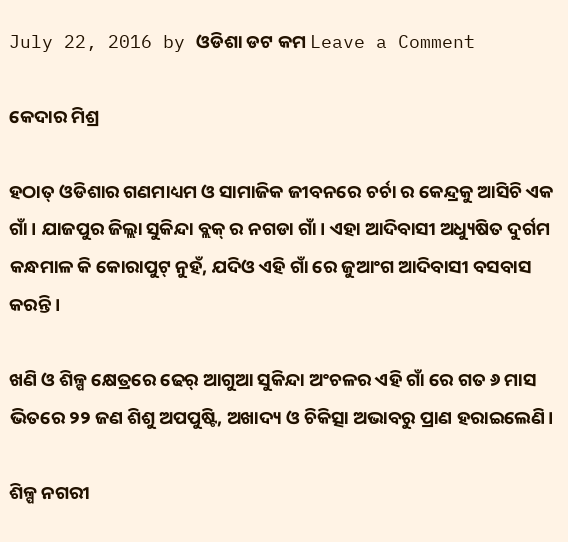July 22, 2016 by ଓଡିଶା ଡଟ କମ Leave a Comment

କେଦାର ମିଶ୍ର

ହଠାତ୍ ଓଡିଶାର ଗଣମାଧ୍ୟମ ଓ ସାମାଜିକ ଜୀବନରେ ଚର୍ଚା ର କେନ୍ଦ୍ରକୁ ଆସିଚି ଏକ ଗାଁ। ଯାଜପୁର ଜିଲ୍ଲା ସୁକିନ୍ଦା ବ୍ଲକ୍ ର ନଗଡା ଗାଁ। ଏହା ଆଦିବାସୀ ଅଧ୍ୟୁଷିତ ଦୁର୍ଗମ କନ୍ଧମାଳ କି କୋରାପୁଟ୍ ନୁହଁ, ଯଦିଓ ଏହି ଗାଁ ରେ ଜୁଆଂଗ ଆଦିବାସୀ ବସବାସ କରନ୍ତି ।

ଖଣି ଓ ଶିଳ୍ପ କ୍ଷେତ୍ରରେ ଢେର୍ ଆଗୁଆ ସୁକିନ୍ଦା ଅଂଚଳର ଏହି ଗାଁ ରେ ଗତ ୬ ମାସ ଭିତରେ ୨୨ ଜଣ ଶିଶୁ ଅପପୁଷ୍ଟି, ଅଖାଦ୍ୟ ଓ ଚିକିତ୍ସା ଅଭାବରୁ ପ୍ରାଣ ହରାଇଲେଣି।

ଶିଳ୍ପ ନଗରୀ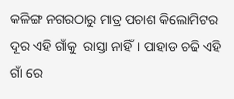କଳିଙ୍ଗ ନଗରଠାରୁ ମାତ୍ର ପଚାଶ କିଲୋମିଟର ଦୂର ଏହି ଗାଁକୁ  ରାସ୍ତା ନାହିଁ। ପାହାଡ ଚଢି ଏହି ଗାଁ ରେ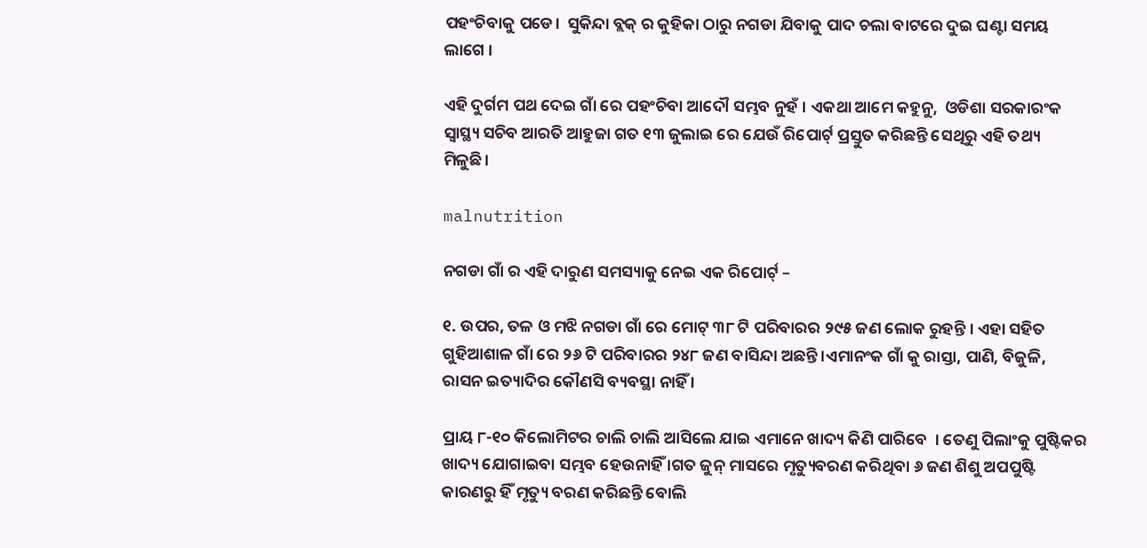ପହଂଚିବାକୁ ପଡେ।  ସୁକିନ୍ଦା ବ୍ଲକ୍ ର କୁହିକା ଠାରୁ ନଗଡା ଯିବାକୁ ପାଦ ଚଲା ବାଟରେ ଦୁଇ ଘଣ୍ଟା ସମୟ ଲାଗେ ।

ଏହି ଦୁର୍ଗମ ପଥ ଦେଇ ଗାଁ ରେ ପହଂଚିବା ଆଦୌ ସମ୍ଭବ ନୁହଁ । ଏକଥା ଆମେ କହୁନୁ,  ଓଡିଶା ସରକାରଂକ ସ୍ବାସ୍ଥ୍ୟ ସଚିବ ଆରତି ଆହୁଜା ଗତ ୧୩ ଜୁଲାଇ ରେ ଯେଉଁ ରିପୋର୍ଟ୍ ପ୍ରସ୍ତୁତ କରିଛନ୍ତି ସେଥିରୁ ଏହି ତଥ୍ୟ ମିଳୁଛି।

malnutrition

ନଗଡା ଗାଁ ର ଏହି ଦାରୁଣ ସମସ୍ୟାକୁ ନେଇ ଏକ ରିପୋର୍ଟ୍ –

୧. ଉପର, ତଳ ଓ ମଝି ନଗଡା ଗାଁ ରେ ମୋଟ୍ ୩୮ ଟି ପରିବାରର ୨୯୫ ଜଣ ଲୋକ ରୁହନ୍ତି । ଏହା ସହିତ ଗୁହିଆଶାଳ ଗାଁ ରେ ୨୬ ଟି ପରିବାରର ୨୪୮ ଜଣ ବାସିନ୍ଦା ଅଛନ୍ତି।ଏମାନଂକ ଗାଁ କୁ ରାସ୍ତା, ପାଣି, ବିଜୁଳି, ରାସନ ଇତ୍ୟାଦିର କୌଣସି ବ୍ୟବସ୍ଥା ନାହିଁ ।

ପ୍ରାୟ ୮-୧୦ କିଲୋମିଟର ଚାଲି ଚାଲି ଆସିଲେ ଯାଇ ଏମାନେ ଖାଦ୍ୟ କିଣି ପାରିବେ  । ତେଣୁ ପିଲାଂକୁ ପୁଷ୍ଟିକର ଖାଦ୍ୟ ଯୋଗାଇବା ସମ୍ଭବ ହେଉନାହିଁ ।ଗତ ଜୁନ୍ ମାସରେ ମୃତ୍ୟୁବରଣ କରିଥିବା ୬ ଜଣ ଶିଶୁ ଅପପୁଷ୍ଟି କାରଣରୁ ହିଁ ମୃତ୍ୟୁ ବରଣ କରିଛନ୍ତି ବୋଲି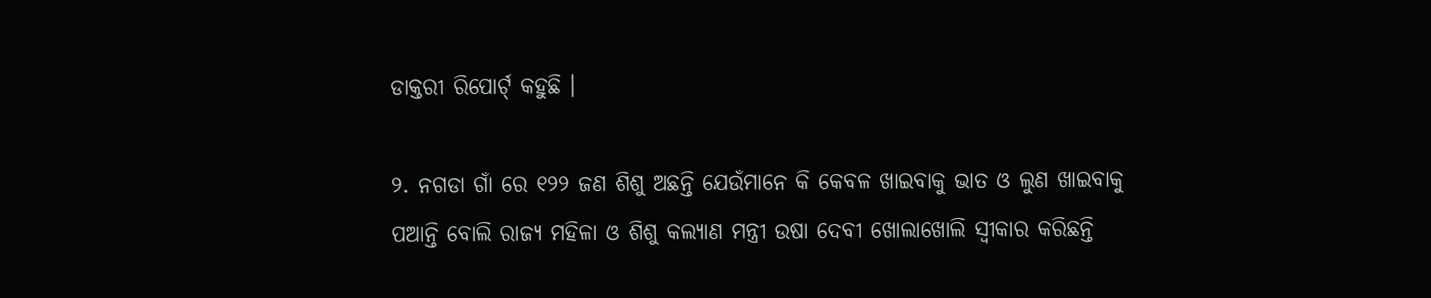ଡାକ୍ତରୀ ରିପୋର୍ଟ୍ କହୁଛି ।

୨. ନଗଡା ଗାଁ ରେ ୧୨୨ ଜଣ ଶିଶୁ ଅଛନ୍ତି ଯେଉଁମାନେ କି କେବଳ ଖାଇବାକୁ ଭାତ ଓ ଲୁଣ ଖାଇବାକୁ ପଆନ୍ତି ବୋଲି ରାଜ୍ୟ ମହିଳା ଓ ଶିଶୁ କଲ୍ୟାଣ ମନ୍ତ୍ରୀ ଉଷା ଦେବୀ ଖୋଲାଖୋଲି ସ୍ଵୀକାର କରିଛନ୍ତି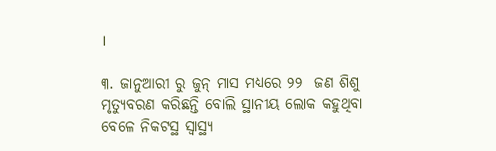।

୩. ଜାନୁଆରୀ ରୁ ଜୁନ୍ ମାସ ମଧ୍ୟରେ ୨୨  ଜଣ ଶିଶୁ ମୃତ୍ୟୁବରଣ କରିଛନ୍ତି ବୋଲି ସ୍ଥାନୀୟ ଲୋକ କହୁଥିବା ବେଳେ ନିକଟସ୍ଥ ସ୍ଵାସ୍ଥ୍ୟ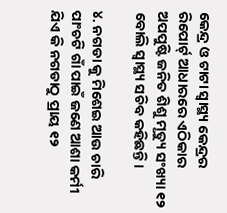କେନ୍ଦ୍ର ଓ ଟାଟା ସ୍ଵାସ୍ଥ୍ୟ କେନ୍ଦ୍ରର ରିପୋର୍ଟ୍ ଆଧାରରେ ଏଠିକାର ଅପପୁଷ୍ଟି ଜନିତ ଶିଶୁ ମୃତ୍ୟୁ ସଂଖ୍ୟା ୧୨ ବୋଲି ସ୍ଵାସ୍ଥ୍ୟ ସଚିବ କହିଛନ୍ତି।

୪. ନଗଡା କୁ ମିଶେଇ ଆଉ ଚାରି ପାଂଚଟି ଗାଁ ପାଇଁ ଜଣେ ଆଶା କର୍ମୀ ଯିଏ କି ନଗଡାଠୁ ପ୍ରାୟ ୧୨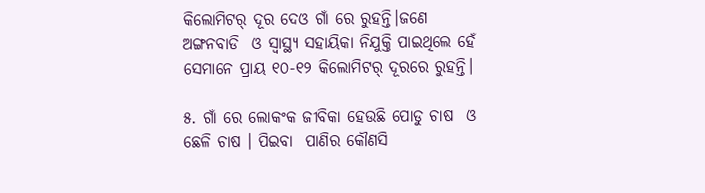କିଲୋମିଟର୍ ଦୂର ଦେଓ ଗାଁ ରେ ରୁହନ୍ତି।ଜଣେ ଅଙ୍ଗନବାଡି  ଓ ସ୍ଵାସ୍ଥ୍ୟ ସହାୟିକା ନିଯୁକ୍ତି ପାଇଥିଲେ ହେଁ ସେମାନେ ପ୍ରାୟ ୧୦-୧୨ କିଲୋମିଟର୍ ଦୂରରେ ରୁହନ୍ତି।

୫. ଗାଁ ରେ ଲୋକଂକ ଜୀବିକା ହେଉଛି ପୋଡୁ ଚାଷ  ଓ ଛେଳି ଚାଷ । ପିଇବା  ପାଣିର କୌଣସି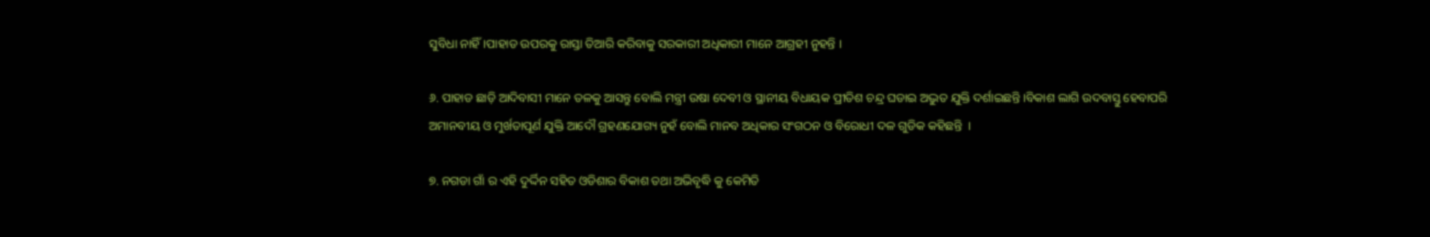ସୁବିଧା ନାହିଁ।ପାହାଡ ଉପରକୁ ରାସ୍ତା ତିଆରି କରିବାକୁ ସରକାରୀ ଅଧିକାରୀ ମାନେ ଆଗ୍ରହୀ ନୁହନ୍ତି ।

୬. ପାହାଡ ଛାଡ଼ି ଆଦିବାସୀ ମାନେ ତଳକୁ ଆସନ୍ତୁ ବୋଲି ମନ୍ତ୍ରୀ ଉଷା ଦେବୀ ଓ ସ୍ଥାନୀୟ ବିଧାୟକ ପ୍ରୀତିଶ ଚନ୍ଦ୍ର ଘଡାଇ ଅଦ୍ଭୁତ ଯୁକ୍ତି ଦର୍ଶାଇଛନ୍ତି ।ବିକାଶ ଲାଗି ଉଦବାସ୍ତୁ ହେବାପରି ଅମାନବୀୟ ଓ ମୁର୍ଖତାପୂର୍ଣ ଯୁକ୍ତି ଆଦୌ ଗ୍ରହଣଯୋଗ୍ୟ ନୁହଁ ବୋଲି ମାନବ ଅଧିକାର ସଂଗଠନ ଓ ବିରୋଧୀ ଦଳ ଗୁଡିକ କହିଛନ୍ତି  ।

୭. ନଗଡା ଗାଁ ର ଏହି ଦୁର୍ଦ୍ଦିନ ସହିତ ଓଡିଶାର ବିକାଶ ତଥା ଅଭିବୃଦ୍ଧି କୁ କେମିତି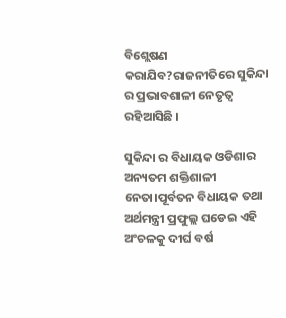ବିଶ୍ଲେଷଣ କରାଯିବ?ରାଜନୀତିରେ ସୁକିନ୍ଦା ର ପ୍ରଭାବଶାଳୀ ନେତୃତ୍ଵ ରହିଆସିଛି ।

ସୁକିନ୍ଦା ର ବିଧାୟକ ଓଡିଶାର ଅନ୍ୟତମ ଶକ୍ତିଶାଳୀ ନେତା।ପୂର୍ବତନ ବିଧାୟକ ତଥା ଅର୍ଥମନ୍ତ୍ରୀ ପ୍ରଫୁଲ୍ଲ ଘଡେଇ ଏହି ଅଂଚଳକୁ ଦୀର୍ଘ ବର୍ଷ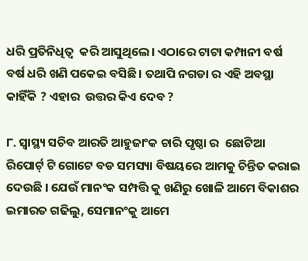ଧରି ପ୍ରତିନିଧିତ୍ଵ  କରି ଆସୁଥିଲେ। ଏଠାରେ ଟାଟା କମ୍ପାନୀ ବର୍ଷ ବର୍ଷ ଧରି ଖଣି ପକେଇ ବସିଛି। ତଥାପି ନଗଡା ର ଏହି ଅବସ୍ଥା କାହିଁକି ? ଏହାର  ଉତ୍ତର କିଏ ଦେବ ?

୮. ସ୍ଵାସ୍ଥ୍ୟ ସଚିବ ଆରତି ଆହୁଜାଂକ ଚାରି ପୃଷ୍ଠା ର  ଛୋଟିଆ ରିପୋର୍ଟ୍ ଟି ଗୋଟେ ବଡ ସମସ୍ୟା ବିଷୟରେ ଆମକୁ ଚିନ୍ତିତ କରାଇ ଦେଉଛି । ଯେଉଁ ମାନଂକ ସମ୍ପତ୍ତି କୁ ଖଣିରୁ ଖୋଳି ଆମେ ବିକାଶର ଇମାରତ ଗଢିଲୁ, ସେମାନଂକୁ ଆମେ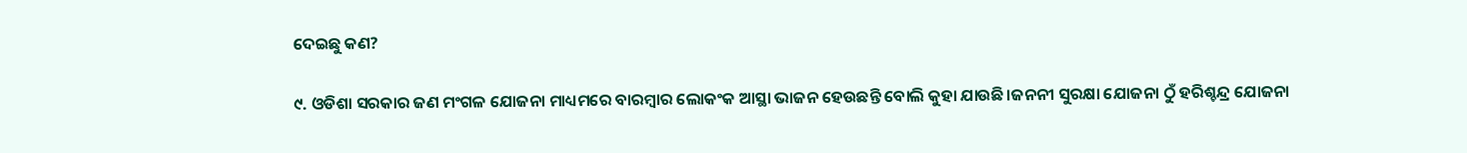ଦେଇଛୁ କଣ?

୯. ଓଡିଶା ସରକାର ଜଣ ମଂଗଳ ଯୋଜନା ମାଧ୍ୟମରେ ବାରମ୍ବାର ଲୋକଂକ ଆସ୍ଥା ଭାଜନ ହେଉଛନ୍ତି ବୋଲି କୁହା ଯାଉଛି।ଜନନୀ ସୁରକ୍ଷା ଯୋଜନା ଠୁଁ ହରିଶ୍ଚନ୍ଦ୍ର ଯୋଜନା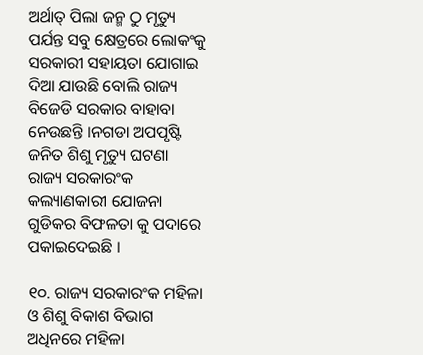ଅର୍ଥାତ୍ ପିଲା ଜନ୍ମ ଠୁ ମୃତ୍ୟୁ ପର୍ଯନ୍ତ ସବୁ କ୍ଷେତ୍ରରେ ଲୋକଂକୁ ସରକାରୀ ସହାୟତା ଯୋଗାଇ ଦିଆ ଯାଉଛି ବୋଲି ରାଜ୍ୟ ବିଜେଡି ସରକାର ବାହାବା ନେଉଛନ୍ତି ।ନଗଡା ଅପପୃଷ୍ଟି ଜନିତ ଶିଶୁ ମୃତ୍ୟୁ ଘଟଣା ରାଜ୍ୟ ସରକାରଂକ କଲ୍ୟାଣକାରୀ ଯୋଜନା ଗୁଡିକର ବିଫଳତା କୁ ପଦାରେ ପକାଇଦେଇଛି ।

୧୦. ରାଜ୍ୟ ସରକାରଂକ ମହିଳା ଓ ଶିଶୁ ବିକାଶ ବିଭାଗ ଅଧିନରେ ମହିଳା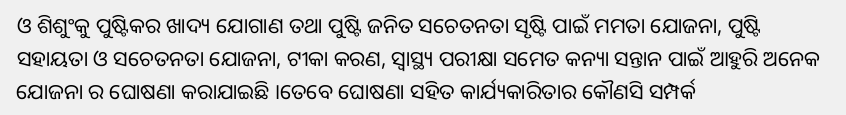ଓ ଶିଶୁଂକୁ ପୁଷ୍ଟିକର ଖାଦ୍ୟ ଯୋଗାଣ ତଥା ପୁଷ୍ଟି ଜନିତ ସଚେତନତା ସୃଷ୍ଟି ପାଇଁ ମମତା ଯୋଜନା, ପୁଷ୍ଟି ସହାୟତା ଓ ସଚେତନତା ଯୋଜନା, ଟୀକା କରଣ, ସ୍ବାସ୍ଥ୍ୟ ପରୀକ୍ଷା ସମେତ କନ୍ୟା ସନ୍ତାନ ପାଇଁ ଆହୁରି ଅନେକ ଯୋଜନା ର ଘୋଷଣା କରାଯାଇଛି ।ତେବେ ଘୋଷଣା ସହିତ କାର୍ଯ୍ୟକାରିତାର କୌଣସି ସମ୍ପର୍କ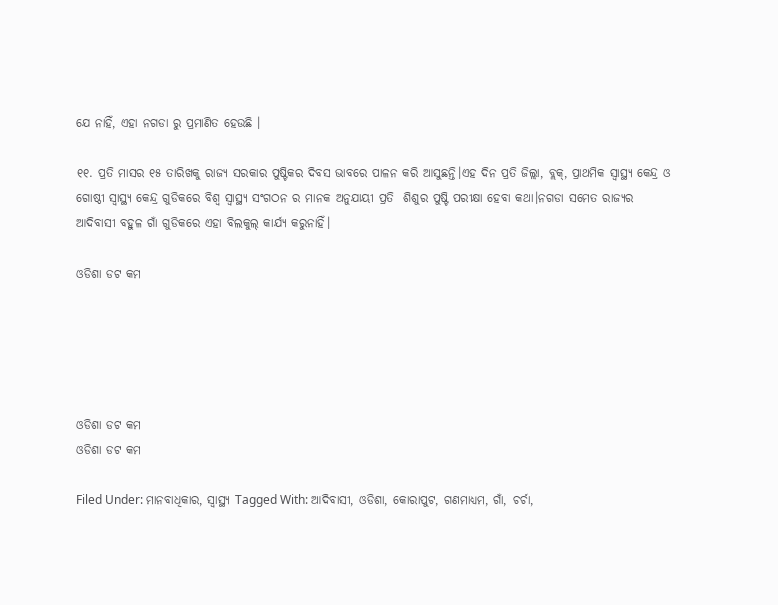ଯେ ନାହିଁ, ଏହା ନଗଡା ରୁ ପ୍ରମାଣିତ ହେଉଛି ।

୧୧. ପ୍ରତି ମାସର ୧୫ ତାରିଖକୁ ରାଜ୍ୟ ସରକାର ପୁଷ୍ଟିକର ଦିବସ ଭାବରେ ପାଳନ କରି ଆସୁଛନ୍ତି।ଏହ ଦିନ ପ୍ରତି ଜିଲ୍ଲା, ବ୍ଲକ୍, ପ୍ରାଥମିକ ସ୍ଵାସ୍ଥ୍ୟ କେନ୍ଦ୍ର ଓ ଗୋଷ୍ଠୀ ସ୍ବାସ୍ଥ୍ୟ କେନ୍ଦ୍ର ଗୁଡିକରେ ବିଶ୍ଵ ସ୍ଵାସ୍ଥ୍ୟ ସଂଗଠନ ର ମାନକ ଅନୁଯାୟୀ ପ୍ରତି  ଶିଶୁର ପୁଷ୍ଟି ପରୀକ୍ଷା ହେବା କଥା।ନଗଡା ସମେତ ରାଜ୍ୟର ଆଦିବାସୀ ବହୁଳ ଗାଁ ଗୁଡିକରେ ଏହା ବିଲକୁଲ୍ କାର୍ଯ୍ୟ କରୁନାହିଁ।

ଓଡିଶା ଡଟ କମ





ଓଡିଶା ଡଟ କମ
ଓଡିଶା ଡଟ କମ

Filed Under: ମାନବାଧିକାର, ସ୍ୱାସ୍ଥ୍ୟ Tagged With: ଆଦିବାସୀ, ଓଡିଶା, କୋରାପୁଟ, ଗଣମାଧ୍ୟମ, ଗାଁ, ଚର୍ଚା,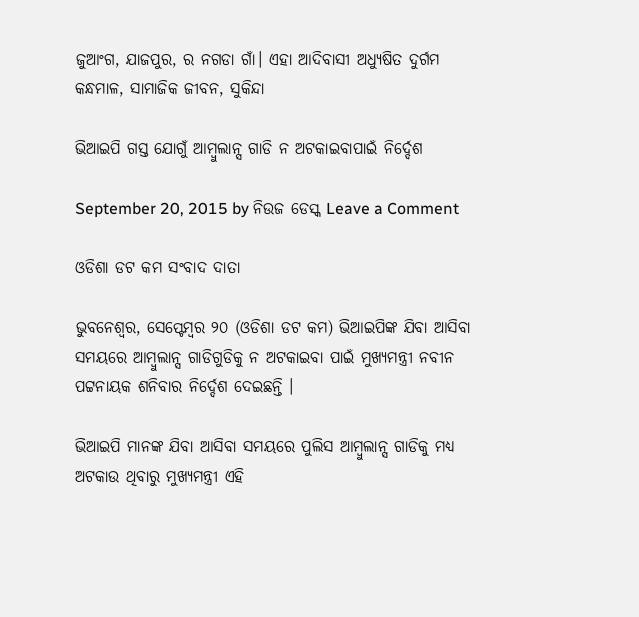ଜୁଆଂଗ, ଯାଜପୁର, ର ନଗଡା ଗାଁ। ଏହା ଆଦିବାସୀ ଅଧ୍ୟୁଷିତ ଦୁର୍ଗମ କନ୍ଧମାଳ, ସାମାଜିକ ଜୀବନ, ସୁକିନ୍ଦା

ଭିଆଇପି ଗସ୍ତ ଯୋଗୁଁ ଆମ୍ବୁଲାନ୍ସ ଗାଡି ନ ଅଟକାଇବାପାଇଁ ନିର୍ଦ୍ଦେଶ

September 20, 2015 by ନିଉଜ ଡେସ୍କ Leave a Comment

ଓଡିଶା ଡଟ କମ ସଂବାଦ ଦାତା

ଭୁବନେଶ୍ଵର, ସେପ୍ଟେମ୍ବର ୨୦ (ଓଡିଶା ଡଟ କମ) ଭିଆଇପିଙ୍କ ଯିବା ଆସିବା ସମୟରେ ଆମ୍ବୁଲାନ୍ସ ଗାଡିଗୁଡିକୁ ନ ଅଟକାଇବା ପାଇଁ ମୁଖ୍ୟମନ୍ତ୍ରୀ ନବୀନ ପଟ୍ଟନାୟକ ଶନିବାର ନିର୍ଦ୍ଦେଶ ଦେଇଛନ୍ତି ।

ଭିଆଇପି ମାନଙ୍କ ଯିବା ଆସିବା ସମୟରେ ପୁଲିସ ଆମ୍ବୁଲାନ୍ସ ଗାଡିକୁ ମଧ୍ୟ ଅଟକାଉ ଥିବାରୁ ମୁଖ୍ୟମନ୍ତ୍ରୀ ଏହି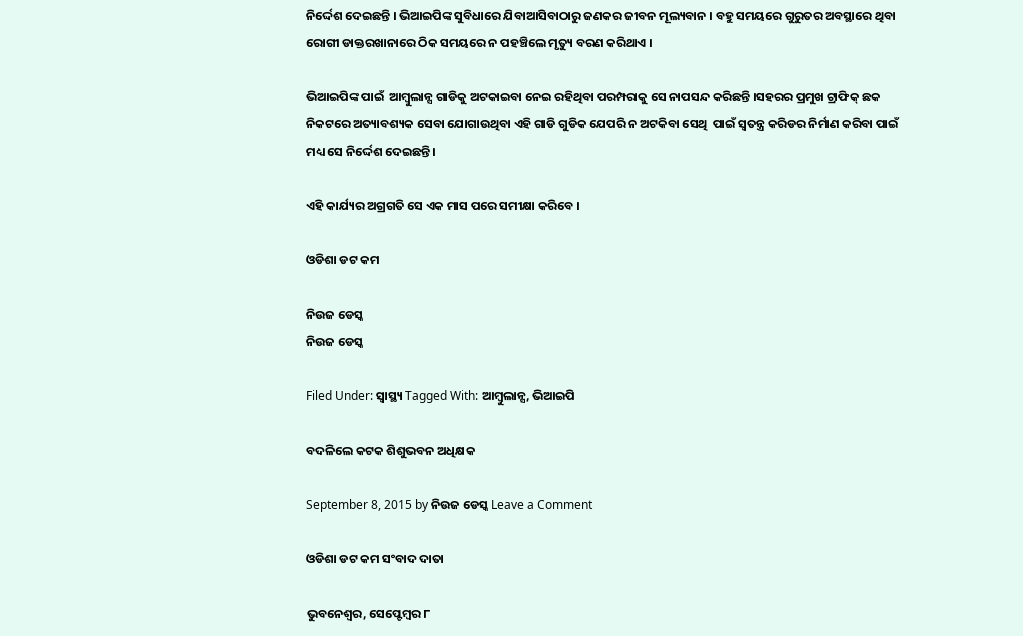ନିର୍ଦ୍ଦେଶ ଦେଇଛନ୍ତି । ଭିଆଇପିଙ୍କ ସୁବିଧାରେ ଯିବାଆସିବାଠାରୁ ଜଣକର ଜୀବନ ମୂଲ୍ୟବାନ । ବହୁ ସମୟରେ ଗୁରୁତର ଅବସ୍ଥାରେ ଥିବା ରୋଗୀ ଡାକ୍ତରଖାନାରେ ଠିକ ସମୟରେ ନ ପହଞ୍ଚିଲେ ମୃତ୍ୟୁ ବରଣ କରିଥାଏ ।

ଭିଆଇପିଙ୍କ ପାଇଁ  ଆମ୍ବୁଲାନ୍ସ ଗାଡିକୁ ଅଟକାଇବା ନେଇ ରହିଥିବା ପରମ୍ପରାକୁ ସେ ନାପସନ୍ଦ କରିଛନ୍ତି ।ସହରର ପ୍ରମୁଖ ଟ୍ରାଫିକ୍ ଛକ ନିକଟରେ ଅତ୍ୟାବଶ୍ୟକ ସେବା ଯୋଗାଉଥିବା ଏହି ଗାଡି ଗୁଡିକ ଯେପରି ନ ଅଟକିବା ସେଥି  ପାଇଁ ସ୍ଵତନ୍ତ୍ର କରିଡର ନିର୍ମାଣ କରିବା ପାଇଁ ମଧ୍ୟ ସେ ନିର୍ଦ୍ଦେଶ ଦେଇଛନ୍ତି।

ଏହି କାର୍ଯ୍ୟର ଅଗ୍ରଗତି ସେ ଏକ ମାସ ପରେ ସମୀକ୍ଷା କରିବେ ।

ଓଡିଶା ଡଟ କମ

ନିଉଜ ଡେସ୍କ
ନିଉଜ ଡେସ୍କ

Filed Under: ସ୍ୱାସ୍ଥ୍ୟ Tagged With: ଆମ୍ବୁଲାନ୍ସ, ଭିଆଇପି

ବଦଳିଲେ କଟକ ଶିଶୁଭବନ ଅଧିକ୍ଷକ

September 8, 2015 by ନିଉଜ ଡେସ୍କ Leave a Comment

ଓଡିଶା ଡଟ କମ ସଂବାଦ ଦାତା

ଭୁବନେଶ୍ଵର, ସେପ୍ଟେମ୍ବର ୮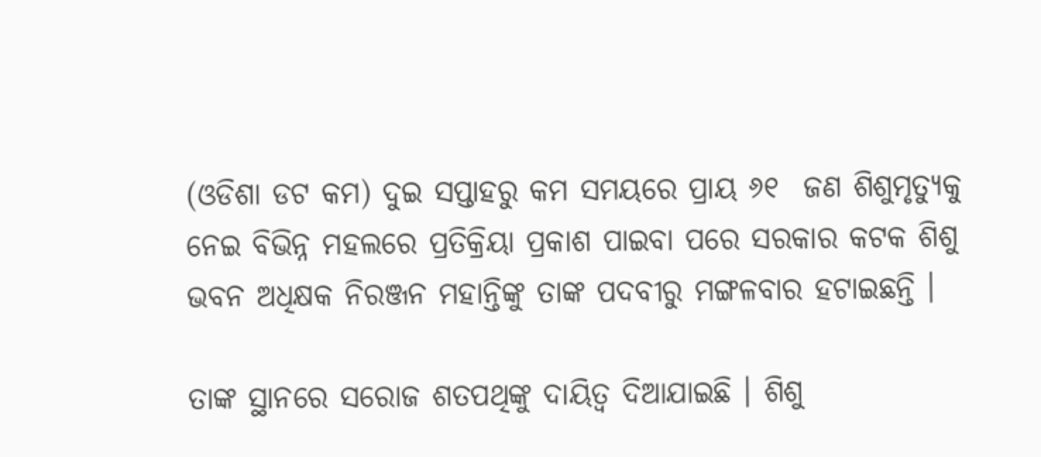(ଓଡିଶା ଡଟ କମ) ଦୁଇ ସପ୍ତାହରୁ କମ ସମୟରେ ପ୍ରାୟ ୬୧  ଜଣ ଶିଶୁମୃତ୍ୟୁକୁ ନେଇ ବିଭିନ୍ନ ମହଲରେ ପ୍ରତିକ୍ରିୟା ପ୍ରକାଶ ପାଇବା ପରେ ସରକାର କଟକ ଶିଶୁ ଭବନ ଅଧିକ୍ଷକ ନିରଞ୍ଜନ ମହାନ୍ତିଙ୍କୁ ତାଙ୍କ ପଦବୀରୁ ମଙ୍ଗଳବାର ହଟାଇଛନ୍ତି ।

ତାଙ୍କ ସ୍ଥାନରେ ସରୋଜ ଶତପଥିଙ୍କୁ ଦାୟିତ୍ବ ଦିଆଯାଇଛି । ଶିଶୁ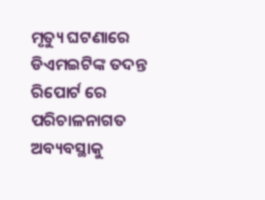ମୃତ୍ୟୁ ଘଟଣାରେ ଡିଏମଇଟିଙ୍କ ତଦନ୍ତ ରିପୋର୍ଟ ରେ ପରିଚାଳନାଗତ ଅବ୍ୟବସ୍ଥାକୁ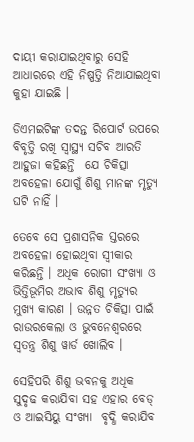ଦାୟୀ କରାଯାଇଥିବାରୁ ସେହି ଆଧାରରେ ଏହି ନିଷ୍ପତ୍ତି ନିଆଯାଇଥିବା କୁହା ଯାଇଛି ।

ଡିଏମଇଟିଙ୍କ ତଦନ୍ତ ରିପୋର୍ଟ ଉପରେ ବିବୃତ୍ତି ରଖି ସ୍ବାସ୍ଥ୍ୟ ସଚିବ ଆରତି ଆହୁଜା କହିଛନ୍ତି  ଯେ ଚିକିତ୍ସା ଅବହେଳା ଯୋଗୁଁ ଶିଶୁ ମାନଙ୍କ ମୃତ୍ୟୁ ଘଟି ନାହିଁ ।

ତେବେ ସେ ପ୍ରଶାସନିକ ସ୍ତରରେ ଅବହେଳା ହୋଇଥିବା ସ୍ଵୀକାର କରିଛନ୍ତି । ଅଧିକ ରୋଗୀ ସଂଖ୍ୟା ଓ ଭିତ୍ତିଭୂମିର ଅଭାବ ଶିଶୁ ମୃତ୍ୟୁର ମୁଖ୍ୟ କାରଣ । ଉନ୍ନତ ଚିକିତ୍ସା ପାଇଁ  ରାଉରକେଲା ଓ ଭୁବନେଶ୍ବରରେ ସ୍ବତନ୍ତ୍ର ଶିଶୁ ୱାର୍ଡ ଖୋଲିବ ।

ସେହିପରି ଶିଶୁ ଭବନକୁ ଅଧିକ ସୁଦୃଢ କରାଯିବା ସହ ଏହାର ବେଡ୍ ଓ ଆଇସିୟୁ ସଂଖ୍ୟା  ବୃଦ୍ଧି କରାଯିବ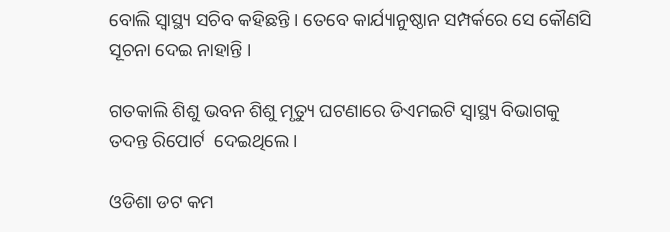ବୋଲି ସ୍ବାସ୍ଥ୍ୟ ସଚିବ କହିଛନ୍ତି । ତେବେ କାର୍ଯ୍ୟାନୁଷ୍ଠାନ ସମ୍ପର୍କରେ ସେ କୌଣସି ସୂଚନା ଦେଇ ନାହାନ୍ତି ।

ଗତକାଲି ଶିଶୁ ଭବନ ଶିଶୁ ମୃତ୍ୟୁ ଘଟଣାରେ ଡିଏମଇଟି ସ୍ବାସ୍ଥ୍ୟ ବିଭାଗକୁ ତଦନ୍ତ ରିପୋର୍ଟ  ଦେଇଥିଲେ ।

ଓଡିଶା ଡଟ କମ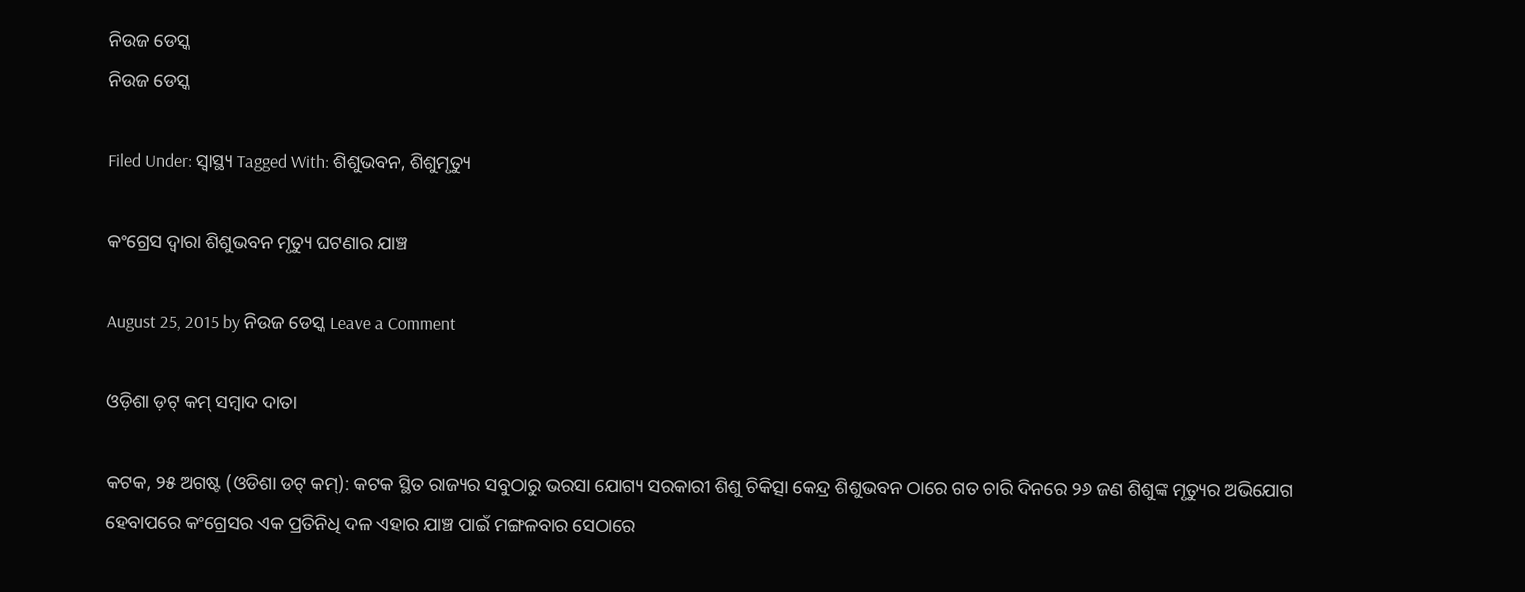ନିଉଜ ଡେସ୍କ
ନିଉଜ ଡେସ୍କ

Filed Under: ସ୍ୱାସ୍ଥ୍ୟ Tagged With: ଶିଶୁଭବନ, ଶିଶୁମୃତ୍ୟୁ

କଂଗ୍ରେସ ଦ୍ଵାରା ଶିଶୁଭବନ ମୃତ୍ୟୁ ଘଟଣାର ଯାଞ୍ଚ

August 25, 2015 by ନିଉଜ ଡେସ୍କ Leave a Comment

ଓଡ଼ିଶା ଡ଼ଟ୍ କମ୍ ସମ୍ବାଦ ଦାତା

କଟକ, ୨୫ ଅଗଷ୍ଟ (ଓଡିଶା ଡଟ୍ କମ୍): କଟକ ସ୍ଥିତ ରାଜ୍ୟର ସବୁଠାରୁ ଭରସା ଯୋଗ୍ୟ ସରକାରୀ ଶିଶୁ ଚିକିତ୍ସା କେନ୍ଦ୍ର ଶିଶୁଭବନ ଠାରେ ଗତ ଚାରି ଦିନରେ ୨୬ ଜଣ ଶିଶୁଙ୍କ ମୃତ୍ୟୁର ଅଭିଯୋଗ
ହେବାପରେ କଂଗ୍ରେସର ଏକ ପ୍ରତିନିଧି ଦଳ ଏହାର ଯାଞ୍ଚ ପାଇଁ ମଙ୍ଗଳବାର ସେଠାରେ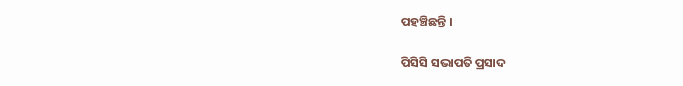ପହଞ୍ଚିଛନ୍ତି ।

ପିସିସି ସଭାପତି ପ୍ରସାଦ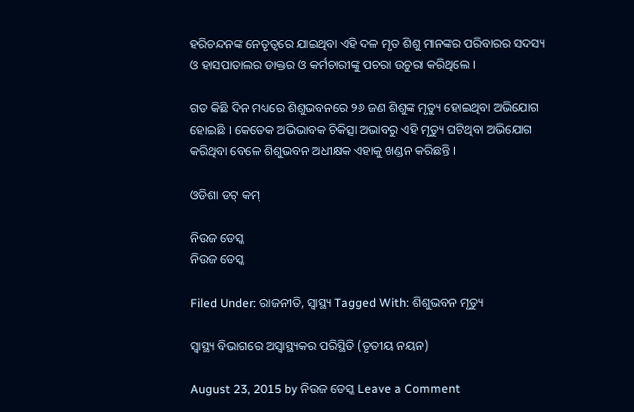ହରିଚନ୍ଦନଙ୍କ ନେତୃତ୍ଵରେ ଯାଇଥିବା ଏହି ଦଳ ମୃତ ଶିଶୁ ମାନଙ୍କର ପରିବାରର ସଦସ୍ୟ ଓ ହାସପାତାଲର ଡାକ୍ତର ଓ କର୍ମଚାରୀଙ୍କୁ ପଚରା ଉଚୁରା କରିଥିଲେ ।

ଗତ କିଛି ଦିନ ମଧ୍ୟରେ ଶିଶୁଭବନରେ ୨୬ ଜଣ ଶିଶୁଙ୍କ ମୃତ୍ୟୁ ହୋଇଥିବା ଅଭିଯୋଗ ହୋଇଛି । କେତେକ ଅଭିଭାବକ ଚିକିତ୍ସା ଅଭାବରୁ ଏହି ମୃତ୍ୟୁ ଘଟିଥିବା ଅଭିଯୋଗ କରିଥିବା ବେଳେ ଶିଶୁଭବନ ଅଧୀକ୍ଷକ ଏହାକୁ ଖଣ୍ଡନ କରିଛନ୍ତି ।

ଓଡିଶା ଡଟ୍ କମ୍

ନିଉଜ ଡେସ୍କ
ନିଉଜ ଡେସ୍କ

Filed Under: ରାଜନୀତି, ସ୍ୱାସ୍ଥ୍ୟ Tagged With: ଶିଶୁଭବନ ମୃତ୍ୟୁ

ସ୍ୱାସ୍ଥ୍ୟ ବିଭାଗରେ ଅସ୍ୱାସ୍ଥ୍ୟକର ପରିସ୍ଥିତି (ତୃତୀୟ ନୟନ)

August 23, 2015 by ନିଉଜ ଡେସ୍କ Leave a Comment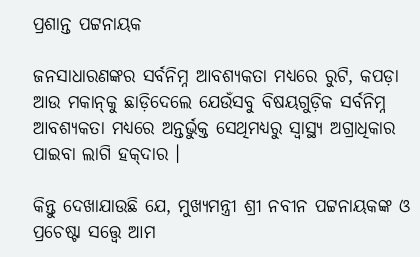ପ୍ରଶାନ୍ତ ପଟ୍ଟନାୟକ

ଜନସାଧାରଣଙ୍କର ସର୍ବନିମ୍ନ ଆବଶ୍ୟକତା ମଧ୍ୟରେ ରୁଟି, କପଡ଼ା ଆଉ ମକାନ୍‍କୁ ଛାଡ଼ିଦେଲେ ଯେଉଁସବୁ ବିଷୟଗୁଡ଼ିକ ସର୍ବନିମ୍ନ ଆବଶ୍ୟକତା ମଧ୍ୟରେ ଅନ୍ତର୍ଭୁକ୍ତ ସେଥିମଧ୍ୟରୁ ସ୍ୱାସ୍ଥ୍ୟ ଅଗ୍ରାଧିକାର ପାଇବା ଲାଗି ହକ୍‍ଦାର ।

କିନ୍ତୁ ଦେଖାଯାଉଛି ଯେ, ମୁଖ୍ୟମନ୍ତ୍ରୀ ଶ୍ରୀ ନବୀନ ପଟ୍ଟନାୟକଙ୍କ ଓ ପ୍ରଚେଷ୍ଟା ସତ୍ତ୍ୱେ ଆମ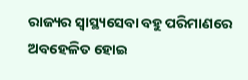ରାଜ୍ୟର ସ୍ୱାସ୍ଥ୍ୟସେବା ବହୁ ପରିମାଣରେ ଅବହେଳିତ ହୋଇ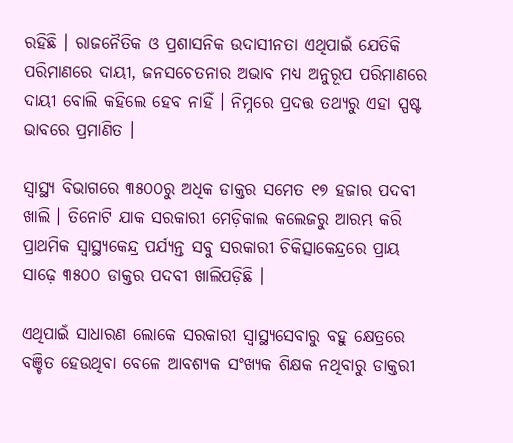ରହିଛି । ରାଜନୈତିକ ଓ ପ୍ରଶାସନିକ ଉଦାସୀନତା ଏଥିପାଇଁ ଯେତିକି ପରିମାଣରେ ଦାୟୀ, ଜନସଚେତନାର ଅଭାବ ମଧ୍ୟ ଅନୁରୂପ ପରିମାଣରେ ଦାୟୀ ବୋଲି କହିଲେ ହେବ ନାହିଁ । ନିମ୍ନରେ ପ୍ରଦତ୍ତ ତଥ୍ୟରୁ ଏହା ସ୍ପଷ୍ଟ ଭାବରେ ପ୍ରମାଣିତ ।

ସ୍ୱାସ୍ଥ୍ୟ ବିଭାଗରେ ୩୫୦୦ରୁ ଅଧିକ ଡାକ୍ତର ସମେତ ୧୭ ହଜାର ପଦବୀ ଖାଲି । ତିନୋଟି ଯାକ ସରକାରୀ ମେଡ଼ିକାଲ କଲେଜରୁ ଆରମ୍ଭ କରି ପ୍ରାଥମିକ ସ୍ୱାସ୍ଥ୍ୟକେନ୍ଦ୍ର ପର୍ଯ୍ୟନ୍ତ ସବୁ ସରକାରୀ ଚିକିତ୍ସାକେନ୍ଦ୍ରରେ ପ୍ରାୟ ସାଢ଼େ ୩୫୦୦ ଡାକ୍ତର ପଦବୀ ଖାଲିପଡ଼ିଛି ।

ଏଥିପାଇଁ ସାଧାରଣ ଲୋକେ ସରକାରୀ ସ୍ୱାସ୍ଥ୍ୟସେବାରୁ ବହୁ କ୍ଷେତ୍ରରେ ବଞ୍ଚିତ ହେଉଥିବା ବେଳେ ଆବଶ୍ୟକ ସଂଖ୍ୟକ ଶିକ୍ଷକ ନଥିବାରୁ ଡାକ୍ତରୀ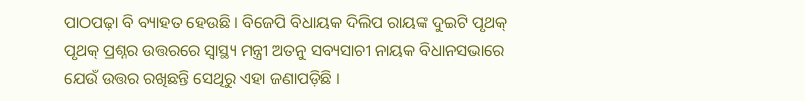ପାଠପଢ଼ା ବି ବ୍ୟାହତ ହେଉଛି । ବିଜେପି ବିଧାୟକ ଦିଲିପ ରାୟଙ୍କ ଦୁଇଟି ପୃଥକ୍ ପୃଥକ୍ ପ୍ରଶ୍ନର ଉତ୍ତରରେ ସ୍ୱାସ୍ଥ୍ୟ ମନ୍ତ୍ରୀ ଅତନୁ ସବ୍ୟସାଚୀ ନାୟକ ବିଧାନସଭାରେ ଯେଉଁ ଉତ୍ତର ରଖିଛନ୍ତି ସେଥିରୁ ଏହା ଜଣାପଡ଼ିଛି ।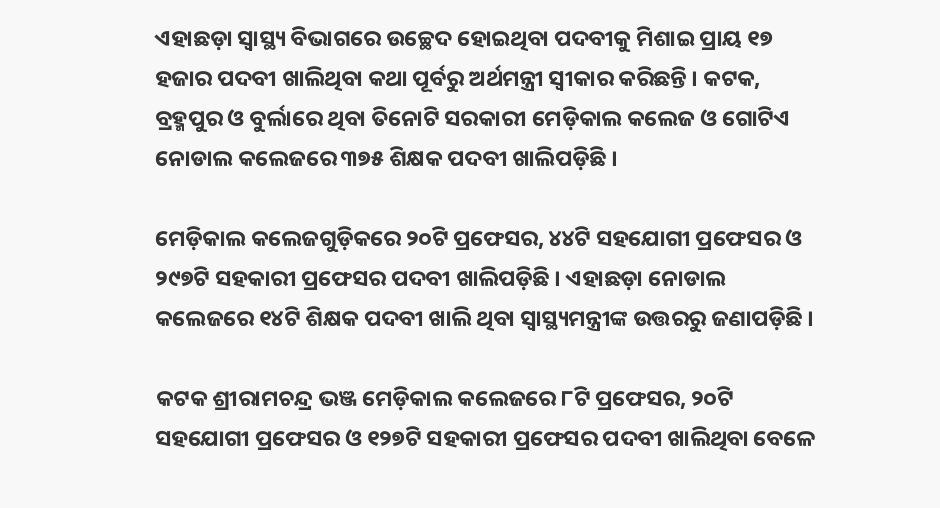ଏହାଛଡ଼ା ସ୍ୱାସ୍ଥ୍ୟ ବିଭାଗରେ ଉଚ୍ଛେଦ ହୋଇଥିବା ପଦବୀକୁ ମିଶାଇ ପ୍ରାୟ ୧୭ ହଜାର ପଦବୀ ଖାଲିଥିବା କଥା ପୂର୍ବରୁ ଅର୍ଥମନ୍ତ୍ରୀ ସ୍ୱୀକାର କରିଛନ୍ତି । କଟକ, ବ୍ରହ୍ମପୁର ଓ ବୁର୍ଲାରେ ଥିବା ତିନୋଟି ସରକାରୀ ମେଡ଼ିକାଲ କଲେଜ ଓ ଗୋଟିଏ ନୋଡାଲ କଲେଜରେ ୩୭୫ ଶିକ୍ଷକ ପଦବୀ ଖାଲିପଡ଼ିଛି ।

ମେଡ଼ିକାଲ କଲେଜଗୁଡ଼ିକରେ ୨୦ଟି ପ୍ରଫେସର, ୪୪ଟି ସହଯୋଗୀ ପ୍ରଫେସର ଓ ୨୯୭ଟି ସହକାରୀ ପ୍ରଫେସର ପଦବୀ ଖାଲିପଡ଼ିଛି । ଏହାଛଡ଼ା ନୋଡାଲ କଲେଜରେ ୧୪ଟି ଶିକ୍ଷକ ପଦବୀ ଖାଲି ଥିବା ସ୍ୱାସ୍ଥ୍ୟମନ୍ତ୍ରୀଙ୍କ ଉତ୍ତରରୁ ଜଣାପଡ଼ିଛି ।

କଟକ ଶ୍ରୀରାମଚନ୍ଦ୍ର ଭଞ୍ଜ ମେଡ଼ିକାଲ କଲେଜରେ ୮ଟି ପ୍ରଫେସର, ୨୦ଟି ସହଯୋଗୀ ପ୍ରଫେସର ଓ ୧୨୭ଟି ସହକାରୀ ପ୍ରଫେସର ପଦବୀ ଖାଲିଥିବା ବେଳେ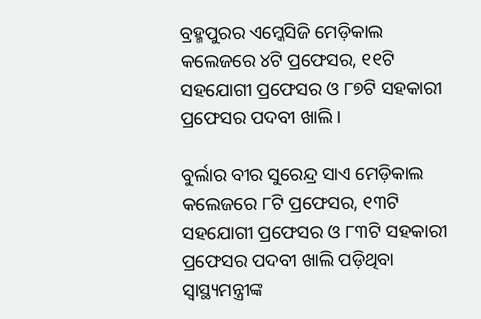ବ୍ରହ୍ମପୁରର ଏମ୍କେସିଜି ମେଡ଼ିକାଲ କଲେଜରେ ୪ଟି ପ୍ରଫେସର, ୧୧ଟି ସହଯୋଗୀ ପ୍ରଫେସର ଓ ୮୭ଟି ସହକାରୀ ପ୍ରଫେସର ପଦବୀ ଖାଲି ।

ବୁର୍ଲାର ବୀର ସୁରେନ୍ଦ୍ର ସାଏ ମେଡ଼ିକାଲ କଲେଜରେ ୮ଟି ପ୍ରଫେସର, ୧୩ଟି ସହଯୋଗୀ ପ୍ରଫେସର ଓ ୮୩ଟି ସହକାରୀ ପ୍ରଫେସର ପଦବୀ ଖାଲି ପଡ଼ିଥିବା ସ୍ୱାସ୍ଥ୍ୟମନ୍ତ୍ରୀଙ୍କ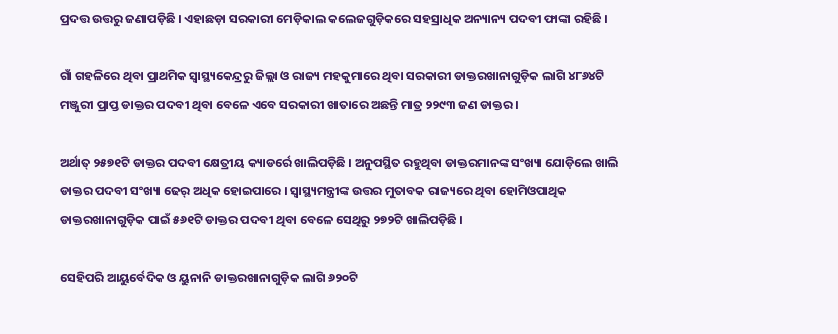ପ୍ରଦତ୍ତ ଉତ୍ତରୁ ଜଣାପଡ଼ିଛି । ଏହାଛଡ଼ା ସରକାରୀ ମେଡ଼ିକାଲ କଲେଜଗୁଡ଼ିକରେ ସହସ୍ରାଧିକ ଅନ୍ୟାନ୍ୟ ପଦବୀ ଫାଙ୍କା ରହିଛି ।

ଗାଁ ଗହଳିରେ ଥିବା ପ୍ରାଥମିକ ସ୍ୱାସ୍ଥ୍ୟକେନ୍ଦ୍ରରୁ ଜିଲ୍ଲା ଓ ରାଜ୍ୟ ମହକୁମାରେ ଥିବା ସରକାରୀ ଡାକ୍ତରଖାନାଗୁଡ଼ିକ ଲାଗି ୪୮୬୪ଟି ମଞ୍ଜୁରୀ ପ୍ରାପ୍ତ ଡାକ୍ତର ପଦବୀ ଥିବା ବେଳେ ଏବେ ସରକାରୀ ଖାତାରେ ଅଛନ୍ତି ମାତ୍ର ୨୨୯୩ ଜଣ ଡାକ୍ତର ।

ଅର୍ଥାତ୍ ୨୫୭୧ଟି ଡାକ୍ତର ପଦବୀ କ୍ଷେତ୍ରୀୟ କ୍ୟାଡର୍ରେ ଖାଲିପଡ଼ିଛି । ଅନୁପସ୍ଥିତ ରହୁଥିବା ଡାକ୍ତରମାନଙ୍କ ସଂଖ୍ୟା ଯୋଡ଼ିଲେ ଖାଲି ଡାକ୍ତର ପଦବୀ ସଂଖ୍ୟା ଢେର୍ ଅଧିକ ହୋଇପାରେ । ସ୍ୱାସ୍ଥ୍ୟମନ୍ତ୍ରୀଙ୍କ ଉତ୍ତର ମୁତାବକ ରାଜ୍ୟରେ ଥିବା ହୋମିଓପାଥିକ ଡାକ୍ତରଖାନାଗୁଡ଼ିକ ପାଇଁ ୫୬୧ଟି ଡାକ୍ତର ପଦବୀ ଥିବା ବେଳେ ସେଥିରୁ ୨୭୨ଟି ଖାଲିପଡ଼ିଛି ।

ସେହିପରି ଆୟୁର୍ବେଦିକ ଓ ୟୁନାନି ଡାକ୍ତରଖାନାଗୁଡ଼ିକ ଲାଗି ୬୨୦ଟି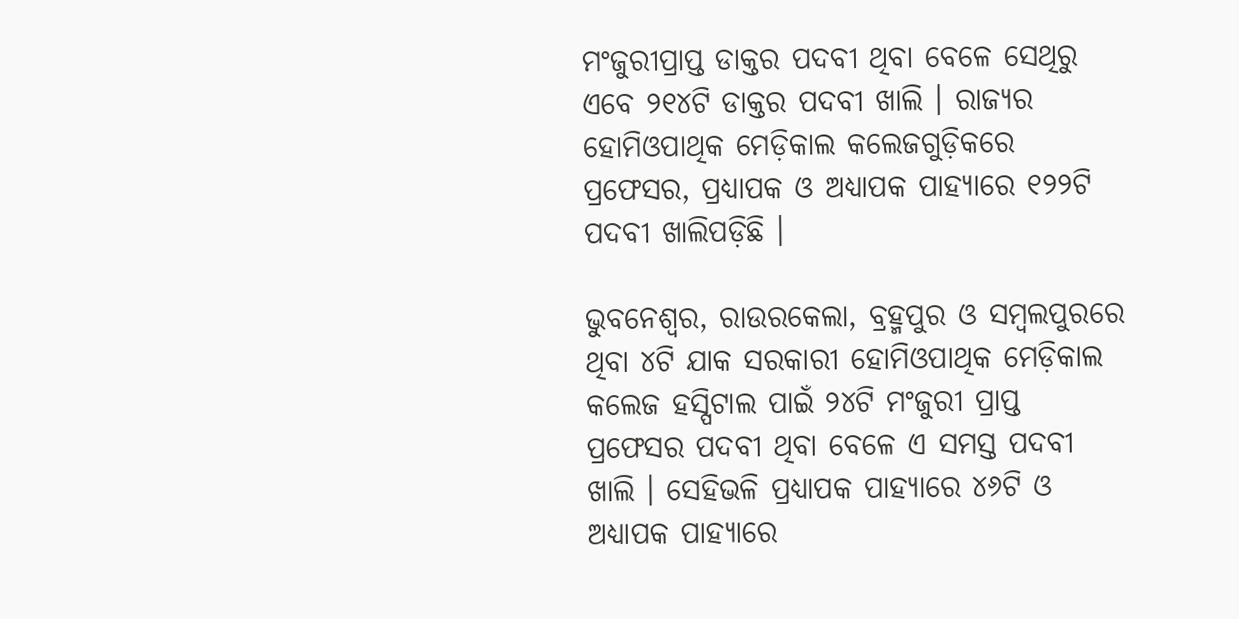ମଂଜୁରୀପ୍ରାପ୍ତ ଡାକ୍ତର ପଦବୀ ଥିବା ବେଳେ ସେଥିରୁ ଏବେ ୨୧୪ଟି ଡାକ୍ତର ପଦବୀ ଖାଲି । ରାଜ୍ୟର ହୋମିଓପାଥିକ ମେଡ଼ିକାଲ କଲେଜଗୁଡ଼ିକରେ ପ୍ରଫେସର, ପ୍ରଧ୍ୟାପକ ଓ ଅଧ୍ୟାପକ ପାହ୍ୟାରେ ୧୨୨ଟି ପଦବୀ ଖାଲିପଡ଼ିଛି ।

ଭୁବନେଶ୍ୱର, ରାଉରକେଲା, ବ୍ରହ୍ମପୁର ଓ ସମ୍ବଲପୁରରେ ଥିବା ୪ଟି ଯାକ ସରକାରୀ ହୋମିଓପାଥିକ ମେଡ଼ିକାଲ କଲେଜ ହସ୍ପିଟାଲ ପାଇଁ ୨୪ଟି ମଂଜୁରୀ ପ୍ରାପ୍ତ ପ୍ରଫେସର ପଦବୀ ଥିବା ବେଳେ ଏ ସମସ୍ତ ପଦବୀ ଖାଲି । ସେହିଭଳି ପ୍ରଧ୍ୟାପକ ପାହ୍ୟାରେ ୪୬ଟି ଓ ଅଧ୍ୟାପକ ପାହ୍ୟାରେ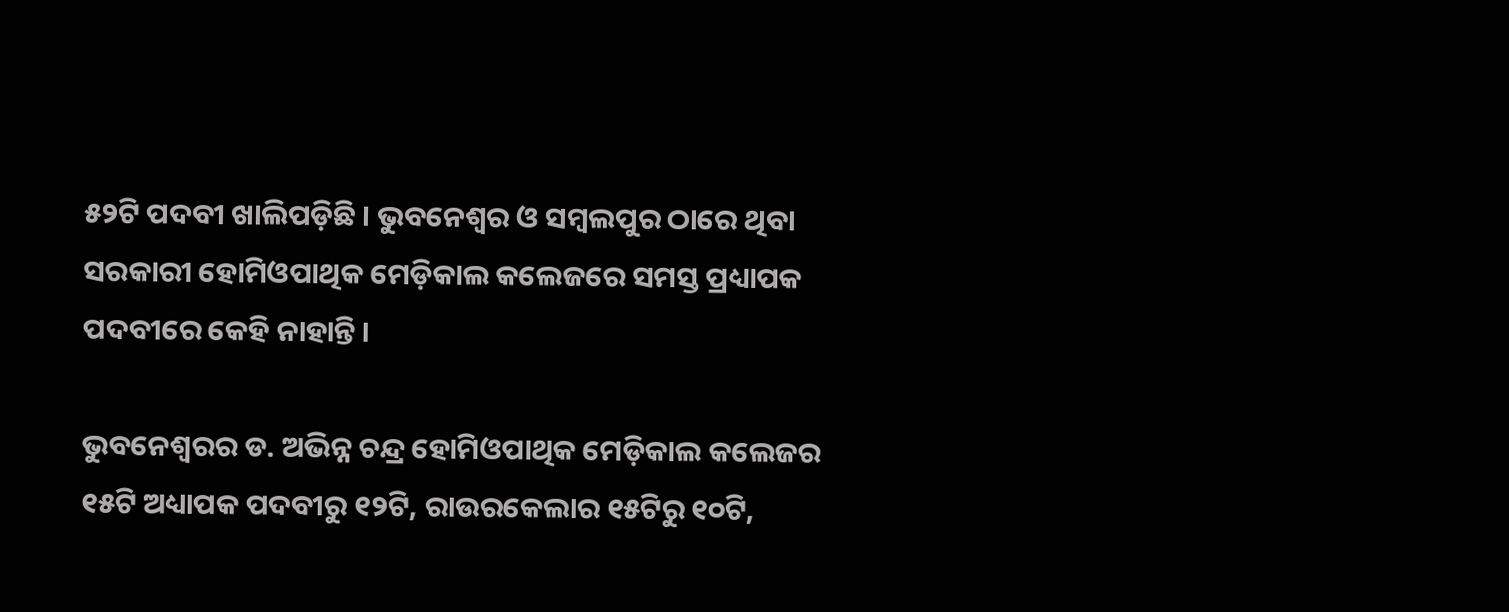୫୨ଟି ପଦବୀ ଖାଲିପଡ଼ିଛି । ଭୁବନେଶ୍ୱର ଓ ସମ୍ବଲପୁର ଠାରେ ଥିବା ସରକାରୀ ହୋମିଓପାଥିକ ମେଡ଼ିକାଲ କଲେଜରେ ସମସ୍ତ ପ୍ରଧ୍ୟାପକ ପଦବୀରେ କେହି ନାହାନ୍ତି ।

ଭୁବନେଶ୍ୱରର ଡ. ଅଭିନ୍ନ ଚନ୍ଦ୍ର ହୋମିଓପାଥିକ ମେଡ଼ିକାଲ କଲେଜର ୧୫ଟି ଅଧ୍ୟାପକ ପଦବୀରୁ ୧୨ଟି, ରାଉରକେଲାର ୧୫ଟିରୁ ୧୦ଟି,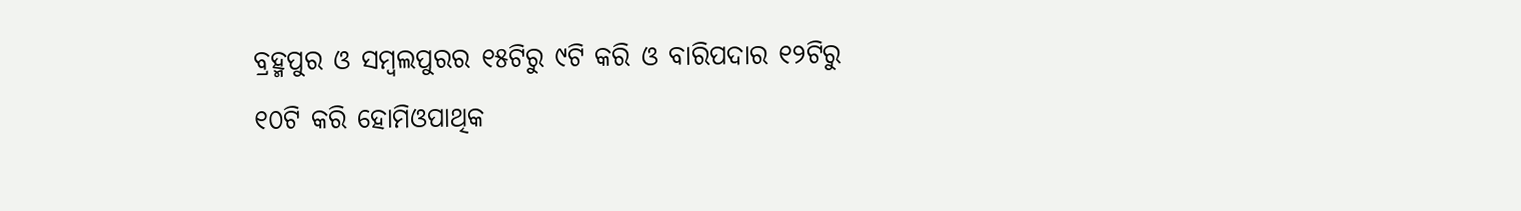ବ୍ରହ୍ମପୁର ଓ ସମ୍ବଲପୁରର ୧୫ଟିରୁ ୯ଟି କରି ଓ ବାରିପଦାର ୧୨ଟିରୁ ୧୦ଟି କରି ହୋମିଓପାଥିକ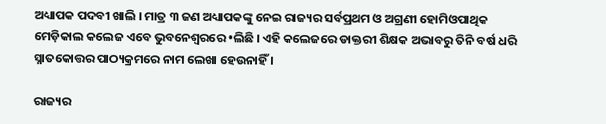ଅଧ୍ୟାପକ ପଦବୀ ଖାଲି । ମାତ୍ର ୩ ଜଣ ଅଧ୍ୟାପକଙ୍କୁ ନେଇ ରାଜ୍ୟର ସର୍ବପ୍ରଥମ ଓ ଅଗ୍ରଣୀ ହୋମିଓପାଥିକ ମେଡ଼ିକାଲ କଲେଜ ଏବେ ଭୁବନେଶ୍ୱରରେ •ଲିଛି । ଏହି କଲେଜରେ ଡାକ୍ତରୀ ଶିକ୍ଷକ ଅଭାବରୁ ତିନି ବର୍ଷ ଧରି ସ୍ନାତକୋତ୍ତର ପାଠ୍ୟକ୍ରମରେ ନାମ ଲେଖା ହେଉନାହିଁ ।

ରାଜ୍ୟର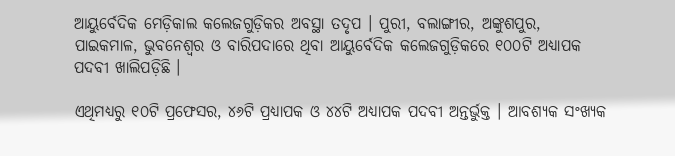ଆୟୁର୍ବେଦିକ ମେଡ଼ିକାଲ କଲେଜଗୁଡ଼ିକର ଅବସ୍ଥା ତଦୃପ । ପୁରୀ, ବଲାଙ୍ଗୀର, ଅଙ୍କୁଶପୁର, ପାଇକମାଳ, ଭୁବନେଶ୍ୱର ଓ ବାରିପଦାରେ ଥିବା ଆୟୁର୍ବେଦିକ କଲେଜଗୁଡ଼ିକରେ ୧୦୦ଟି ଅଧ୍ୟାପକ ପଦବୀ ଖାଲିପଡ଼ିଛି ।

ଏଥିମଧ୍ୟରୁ ୧୦ଟି ପ୍ରଫେସର, ୪୬ଟି ପ୍ରଧ୍ୟାପକ ଓ ୪୪ଟି ଅଧ୍ୟାପକ ପଦବୀ ଅନ୍ତର୍ଭୁକ୍ତ । ଆବଶ୍ୟକ ସଂଖ୍ୟକ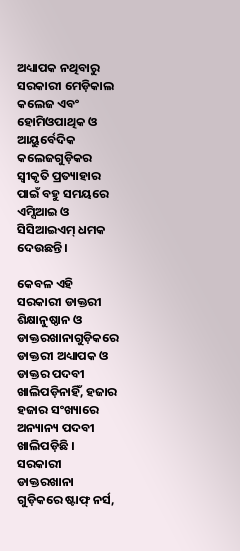ଅଧ୍ୟାପକ ନଥିବାରୁ ସରକାରୀ ମେଡ଼ିକାଲ କଲେଜ ଏବଂ ହୋମିଓପାଥିକ ଓ ଆୟୁର୍ବେଦିକ କଲେଜଗୁଡ଼ିକର ସ୍ୱୀକୃତି ପ୍ରତ୍ୟାହାର ପାଇଁ ବହୁ ସମୟରେ ଏମ୍ସିଆଇ ଓ ସିସିଆଇଏମ୍ ଧମକ ଦେଉଛନ୍ତି ।

କେବଳ ଏହି ସରକାରୀ ଡାକ୍ତରୀ ଶିକ୍ଷାନୁଷ୍ଠାନ ଓ ଡାକ୍ତରଖାନାଗୁଡ଼ିକରେ ଡାକ୍ତରୀ ଅଧ୍ୟାପକ ଓ ଡାକ୍ତର ପଦବୀ ଖାଲିପଡ଼ିନାହିଁ, ହଜାର ହଜାର ସଂଖ୍ୟାରେ ଅନ୍ୟାନ୍ୟ ପଦବୀ ଖାଲିପଡ଼ିଛି । ସରକାରୀ ଡାକ୍ତରଖାନା ଗୁଡ଼ିକରେ ଷ୍ଟାଫ୍ ନର୍ସ,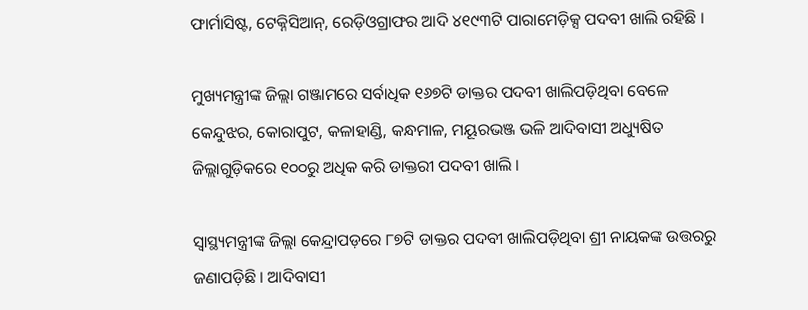ଫାର୍ମାସିଷ୍ଟ, ଟେକ୍ନିସିଆନ୍, ରେଡ଼ିଓଗ୍ରାଫର ଆଦି ୪୧୯୩ଟି ପାରାମେଡ଼ିକ୍ସ ପଦବୀ ଖାଲି ରହିଛି ।

ମୁଖ୍ୟମନ୍ତ୍ରୀଙ୍କ ଜିଲ୍ଲା ଗଞ୍ଜାମରେ ସର୍ବାଧିକ ୧୬୭ଟି ଡାକ୍ତର ପଦବୀ ଖାଲିପଡ଼ିଥିବା ବେଳେ କେନ୍ଦୁଝର, କୋରାପୁଟ, କଳାହାଣ୍ଡି, କନ୍ଧମାଳ, ମୟୂରଭଞ୍ଜ ଭଳି ଆଦିବାସୀ ଅଧ୍ୟୁଷିତ ଜିଲ୍ଲାଗୁଡ଼ିକରେ ୧୦୦ରୁ ଅଧିକ କରି ଡାକ୍ତରୀ ପଦବୀ ଖାଲି ।

ସ୍ୱାସ୍ଥ୍ୟମନ୍ତ୍ରୀଙ୍କ ଜିଲ୍ଲା କେନ୍ଦ୍ରାପଡ଼ରେ ୮୭ଟି ଡାକ୍ତର ପଦବୀ ଖାଲିପଡ଼ିଥିବା ଶ୍ରୀ ନାୟକଙ୍କ ଉତ୍ତରରୁ ଜଣାପଡ଼ିଛି । ଆଦିବାସୀ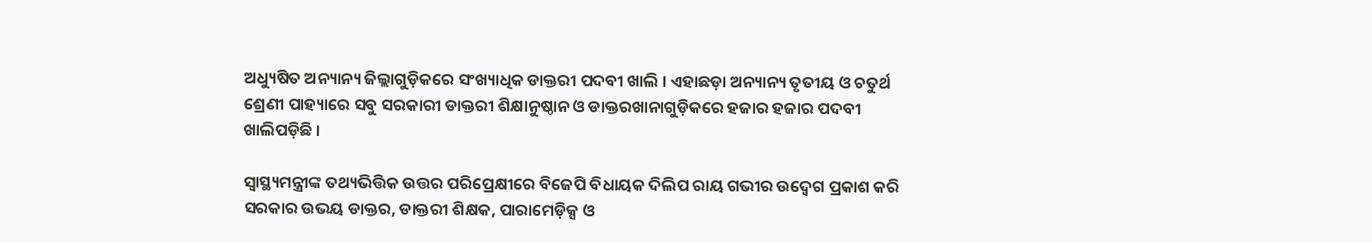ଅଧ୍ୟୁଷିତ ଅନ୍ୟାନ୍ୟ ଜିଲ୍ଲାଗୁଡ଼ିକରେ ସଂଖ୍ୟାଧିକ ଡାକ୍ତରୀ ପଦବୀ ଖାଲି । ଏହାଛଡ଼ା ଅନ୍ୟାନ୍ୟ ତୃତୀୟ ଓ ଚତୁର୍ଥ ଶ୍ରେଣୀ ପାହ୍ୟାରେ ସବୁ ସରକାରୀ ଡାକ୍ତରୀ ଶିକ୍ଷାନୁଷ୍ଠାନ ଓ ଡାକ୍ତରଖାନାଗୁଡ଼ିକରେ ହଜାର ହଜାର ପଦବୀ ଖାଲିପଡ଼ିଛି ।

ସ୍ୱାସ୍ଥ୍ୟମନ୍ତ୍ରୀଙ୍କ ତଥ୍ୟଭିତ୍ତିକ ଉତ୍ତର ପରିପ୍ରେକ୍ଷୀରେ ବିଜେପି ବିଧାୟକ ଦିଲିପ ରାୟ ଗଭୀର ଉଦ୍ବେଗ ପ୍ରକାଶ କରି ସରକାର ଉଭୟ ଡାକ୍ତର, ଡାକ୍ତରୀ ଶିକ୍ଷକ, ପାରାମେଡ଼ିକ୍ସ ଓ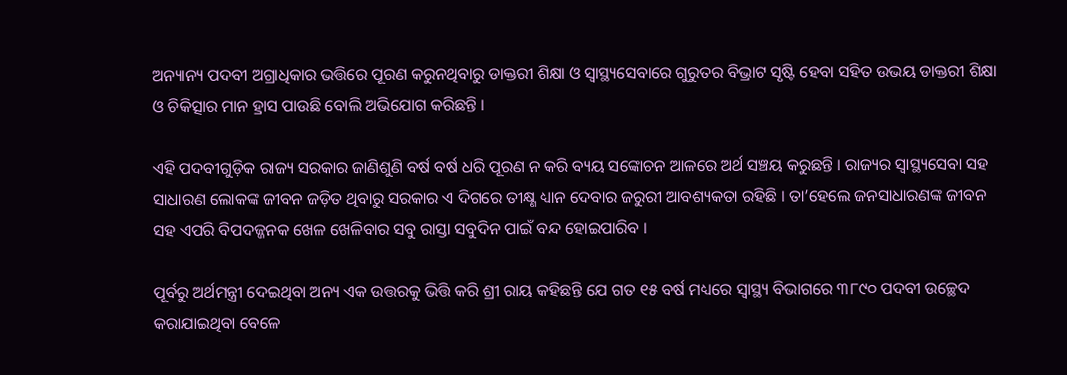ଅନ୍ୟାନ୍ୟ ପଦବୀ ଅଗ୍ରାଧିକାର ଭତ୍ତିରେ ପୂରଣ କରୁନଥିବାରୁ ଡାକ୍ତରୀ ଶିକ୍ଷା ଓ ସ୍ୱାସ୍ଥ୍ୟସେବାରେ ଗୁରୁତର ବିଭ୍ରାଟ ସୃଷ୍ଟି ହେବା ସହିତ ଉଭୟ ଡାକ୍ତରୀ ଶିକ୍ଷା ଓ ଚିକିତ୍ସାର ମାନ ହ୍ରାସ ପାଉଛି ବୋଲି ଅଭିଯୋଗ କରିଛନ୍ତି ।

ଏହି ପଦବୀଗୁଡ଼ିକ ରାଜ୍ୟ ସରକାର ଜାଣିଶୁଣି ବର୍ଷ ବର୍ଷ ଧରି ପୂରଣ ନ କରି ବ୍ୟୟ ସଙ୍କୋଚନ ଆଳରେ ଅର୍ଥ ସଞ୍ଚୟ କରୁଛନ୍ତି । ରାଜ୍ୟର ସ୍ୱାସ୍ଥ୍ୟସେବା ସହ ସାଧାରଣ ଲୋକଙ୍କ ଜୀବନ ଜଡ଼ିତ ଥିବାରୁ ସରକାର ଏ ଦିଗରେ ତୀକ୍ଷ୍ଣ ଧ୍ୟାନ ଦେବାର ଜରୁରୀ ଆବଶ୍ୟକତା ରହିଛି । ତା’ହେଲେ ଜନସାଧାରଣଙ୍କ ଜୀବନ ସହ ଏପରି ବିପଦଜ୍ଜନକ ଖେଳ ଖେଳିବାର ସବୁ ରାସ୍ତା ସବୁଦିନ ପାଇଁ ବନ୍ଦ ହୋଇପାରିବ ।

ପୂର୍ବରୁ ଅର୍ଥମନ୍ତ୍ରୀ ଦେଇଥିବା ଅନ୍ୟ ଏକ ଉତ୍ତରକୁ ଭିତ୍ତି କରି ଶ୍ରୀ ରାୟ କହିଛନ୍ତି ଯେ ଗତ ୧୫ ବର୍ଷ ମଧ୍ୟରେ ସ୍ୱାସ୍ଥ୍ୟ ବିଭାଗରେ ୩୮୯୦ ପଦବୀ ଉଚ୍ଛେଦ କରାଯାଇଥିବା ବେଳେ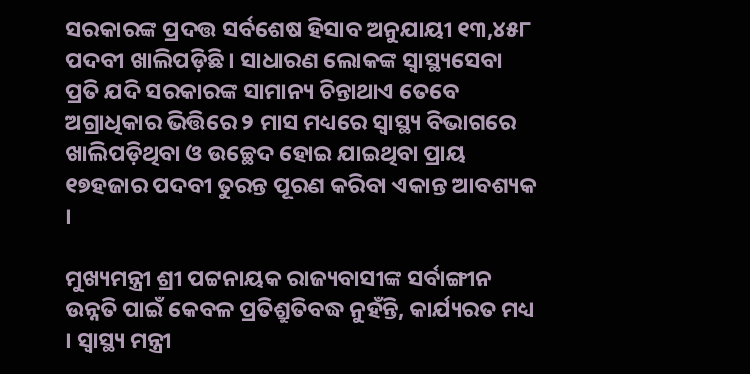ସରକାରଙ୍କ ପ୍ରଦତ୍ତ ସର୍ବଶେଷ ହିସାବ ଅନୁଯାୟୀ ୧୩,୪୫୮ ପଦବୀ ଖାଲିପଡ଼ିଛି । ସାଧାରଣ ଲୋକଙ୍କ ସ୍ୱାସ୍ଥ୍ୟସେବା ପ୍ରତି ଯଦି ସରକାରଙ୍କ ସାମାନ୍ୟ ଚିନ୍ତାଥାଏ ତେବେ ଅଗ୍ରାଧିକାର ଭିତ୍ତିରେ ୨ ମାସ ମଧ୍ୟରେ ସ୍ୱାସ୍ଥ୍ୟ ବିଭାଗରେ ଖାଲିପଡ଼ିଥିବା ଓ ଉଚ୍ଛେଦ ହୋଇ ଯାଇଥିବା ପ୍ରାୟ ୧୭ହଜାର ପଦବୀ ତୁରନ୍ତ ପୂରଣ କରିବା ଏକାନ୍ତ ଆବଶ୍ୟକ ।

ମୁଖ୍ୟମନ୍ତ୍ରୀ ଶ୍ରୀ ପଟ୍ଟନାୟକ ରାଜ୍ୟବାସୀଙ୍କ ସର୍ବାଙ୍ଗୀନ ଉନ୍ନତି ପାଇଁ କେବଳ ପ୍ରତିଶ୍ରୁତିବଦ୍ଧ ନୁହଁନ୍ତି, କାର୍ଯ୍ୟରତ ମଧ୍ୟ । ସ୍ୱାସ୍ଥ୍ୟ ମନ୍ତ୍ରୀ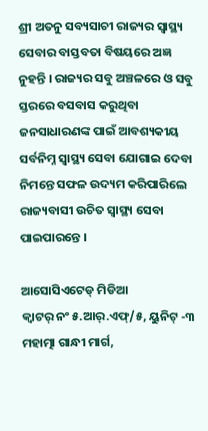ଶ୍ରୀ ଅତନୁ ସବ୍ୟସାଚୀ ରାଜ୍ୟର ସ୍ୱାସ୍ଥ୍ୟ ସେବାର ବାସ୍ତବତା ବିଷୟରେ ଅଜ୍ଞ ନୁହନ୍ତି । ରାଜ୍ୟର ସବୁ ଅଞ୍ଚଳରେ ଓ ସବୁ ସ୍ତରରେ ବସବାସ କରୁଥିବା ଜନସାଧାରଣଙ୍କ ପାଇଁ ଆବଶ୍ୟକୀୟ ସର୍ବନିମ୍ନ ସ୍ୱାସ୍ଥ୍ୟ ସେବା ଯୋଗାଇ ଦେବା ନିମନ୍ତେ ସଫଳ ଉଦ୍ୟମ କରିପାରିଲେ ରାଜ୍ୟବାସୀ ଉଚିତ ସ୍ୱାସ୍ଥ୍ୟ ସେବା ପାଇପାରନ୍ତେ ।

ଆସୋସିଏଟେଡ୍‍ ମିଡିଆ
କ୍ୱାଟର୍‍ ନଂ ୫.ଆର୍‍.ଏଫ୍‍/୫, ୟୁନିଟ୍‍ -୩
ମହାତ୍ମା ଗାନ୍ଧୀ ମାର୍ଗ,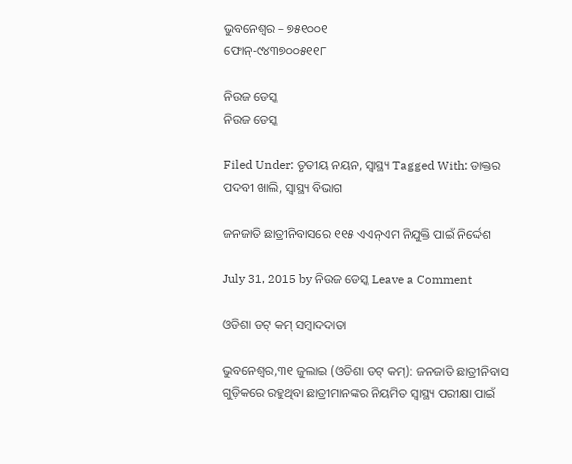ଭୁବନେଶ୍ୱର – ୭୫୧୦୦୧
ଫୋନ୍‍-୯୪୩୭୦୦୫୧୧୮

ନିଉଜ ଡେସ୍କ
ନିଉଜ ଡେସ୍କ

Filed Under: ତୃତୀୟ ନୟନ, ସ୍ୱାସ୍ଥ୍ୟ Tagged With: ଡାକ୍ତର ପଦବୀ ଖାଲି, ସ୍ୱାସ୍ଥ୍ୟ ବିଭାଗ

ଜନଜାତି ଛାତ୍ରୀନିବାସରେ ୧୧୫ ଏଏନ୍ଏମ ନିଯୁକ୍ତି ପାଇଁ ନିର୍ଦ୍ଦେଶ

July 31, 2015 by ନିଉଜ ଡେସ୍କ Leave a Comment

ଓଡିଶା ଡଟ୍ କମ୍ ସମ୍ବାଦଦାତା

ଭୁବନେଶ୍ୱର,୩୧ ଜୁଲାଇ (ଓଡିଶା ଡଟ୍ କମ୍): ଜନଜାତି ଛାତ୍ରୀନିବାସ ଗୁଡ଼ିକରେ ରହୁଥିବା ଛାତ୍ରୀମାନଙ୍କର ନିୟମିତ ସ୍ୱାସ୍ଥ୍ୟ ପରୀକ୍ଷା ପାଇଁ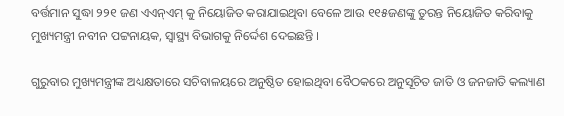ବର୍ତ୍ତମାନ ସୁଦ୍ଧା ୨୨୧ ଜଣ ଏଏନ୍ଏମ୍ କୁ ନିୟୋଜିତ କରାଯାଇଥିବା ବେଳେ ଆଉ ୧୧୫ଜଣଙ୍କୁ ତୁରନ୍ତ ନିୟୋଜିତ କରିବାକୁ ମୁଖ୍ୟମନ୍ତ୍ରୀ ନବୀନ ପଟ୍ଟନାୟକ, ସ୍ୱାସ୍ଥ୍ୟ ବିଭାଗକୁ ନିର୍ଦ୍ଦେଶ ଦେଇଛନ୍ତି ।

ଗୁରୁବାର ମୁଖ୍ୟମନ୍ତ୍ରୀଙ୍କ ଅଧ୍ୟକ୍ଷତାରେ ସଚିବାଳୟରେ ଅନୁଷ୍ଠିତ ହୋଇଥିବା ବୈଠକରେ ଅନୁସୂଚିତ ଜାତି ଓ ଜନଜାତି କଲ୍ୟାଣ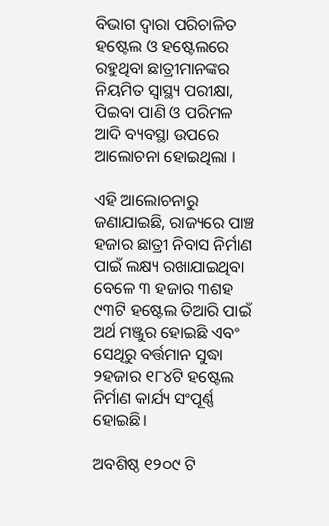ବିଭାଗ ଦ୍ୱାରା ପରିଚାଳିତ ହଷ୍ଟେଲ ଓ ହଷ୍ଟେଲରେ ରହୁଥିବା ଛାତ୍ରୀମାନଙ୍କର ନିୟମିତ ସ୍ୱାସ୍ଥ୍ୟ ପରୀକ୍ଷା, ପିଇବା ପାଣି ଓ ପରିମଳ ଆଦି ବ୍ୟବସ୍ଥା ଉପରେ ଆଲୋଚନା ହୋଇଥିଲା ।

ଏହି ଆଲୋଚନାରୁ ଜଣାଯାଇଛି, ରାଜ୍ୟରେ ପାଞ୍ଚ ହଜାର ଛାତ୍ରୀ ନିବାସ ନିର୍ମାଣ ପାଇଁ ଲକ୍ଷ୍ୟ ରଖାଯାଇଥିବା ବେଳେ ୩ ହଜାର ୩ଶହ ୯୩ଟି ହଷ୍ଟେଲ ତିଆରି ପାଇଁ ଅର୍ଥ ମଞ୍ଜୁର ହୋଇଛି ଏବଂ ସେଥିରୁ ବର୍ତ୍ତମାନ ସୁଦ୍ଧା ୨ହଜାର ୧୮୪ଟି ହଷ୍ଟେଲ ନିର୍ମାଣ କାର୍ଯ୍ୟ ସଂପୂର୍ଣ୍ଣ ହୋଇଛି।

ଅବଶିଷ୍ଠ ୧୨୦୯ ଟି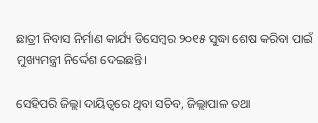ଛାତ୍ରୀ ନିବାସ ନିର୍ମାଣ କାର୍ଯ୍ୟ ଡିସେମ୍ୱର ୨୦୧୫ ସୁଦ୍ଧା ଶେଷ କରିବା ପାଇଁ ମୁଖ୍ୟମନ୍ତ୍ରୀ ନିର୍ଦ୍ଦେଶ ଦେଇଛନ୍ତି।

ସେହିପରି ଜିଲ୍ଲା ଦାୟିତ୍ଵରେ ଥିବା ସଚିବ, ଜିଲ୍ଲାପାଳ ତଥା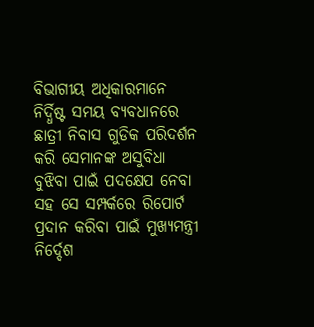ବିଭାଗୀୟ ଅଧିକାରମାନେ ନିର୍ଦ୍ଧିଷ୍ଟ ସମୟ ବ୍ୟବଧାନରେ ଛାତ୍ରୀ ନିବାସ ଗୁଡିକ ପରିଦର୍ଶନ କରି ସେମାନଙ୍କ ଅସୁବିଧା ବୁଝିବା ପାଇଁ ପଦକ୍ଷେପ ନେବା ସହ ସେ ସମ୍ପର୍କରେ ରିପୋର୍ଟ ପ୍ରଦାନ କରିବା ପାଇଁ ମୁଖ୍ୟମନ୍ତ୍ରୀ ନିର୍ଦ୍ଦେଶ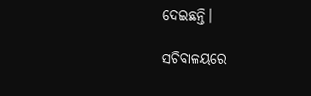ଦେଇଛନ୍ତି।

ସଚିବାଳୟରେ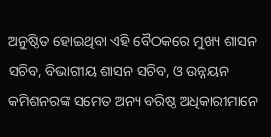ଅନୁଷ୍ଠିତ ହୋଇଥିବା ଏହି ବୈଠକରେ ମୁଖ୍ୟ ଶାସନ ସଚିବ, ବିଭାଗୀୟ ଶାସନ ସଚିବ, ଓ ଉନ୍ନୟନ କମିଶନରଙ୍କ ସମେତ ଅନ୍ୟ ବରିଷ୍ଠ ଅଧିକାରୀମାନେ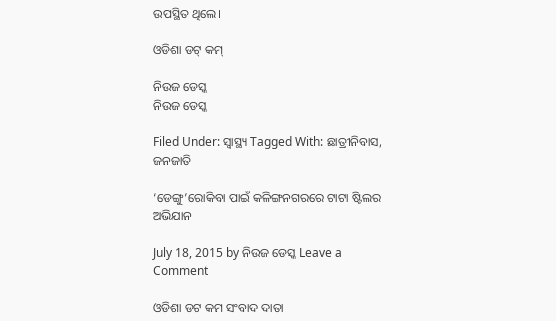ଉପସ୍ଥିତ ଥିଲେ।

ଓଡିଶା ଡଟ୍ କମ୍

ନିଉଜ ଡେସ୍କ
ନିଉଜ ଡେସ୍କ

Filed Under: ସ୍ୱାସ୍ଥ୍ୟ Tagged With: ଛାତ୍ରୀନିବାସ, ଜନଜାତି

‘ଡେଙ୍ଗୁ’ରୋକିବା ପାଇଁ କଳିଙ୍ଗନଗରରେ ଟାଟା ଷ୍ଟିଲର ଅଭିଯାନ

July 18, 2015 by ନିଉଜ ଡେସ୍କ Leave a Comment

ଓଡିଶା ଡଟ କମ ସଂବାଦ ଦାତା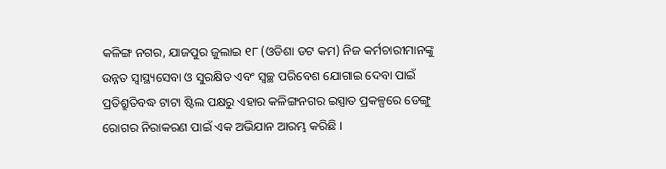କଳିଙ୍ଗ ନଗର, ଯାଜପୁର ଜୁଲାଇ ୧୮ (ଓଡିଶା ଡଟ କମ) ନିଜ କର୍ମଚାରୀମାନଙ୍କୁ ଉନ୍ନତ ସ୍ୱାସ୍ଥ୍ୟସେବା ଓ ସୁରକ୍ଷିତ ଏବଂ ସ୍ୱଚ୍ଛ ପରିବେଶ ଯୋଗାଇ ଦେବା ପାଇଁ ପ୍ରତିଶ୍ରୁତିବଦ୍ଧ ଟାଟା ଷ୍ଟିଲ ପକ୍ଷରୁ ଏହାର କଳିଙ୍ଗନଗର ଇସ୍ପାତ ପ୍ରକଳ୍ପରେ ଡେଙ୍ଗୁ ରୋଗର ନିରାକରଣ ପାଇଁ ଏକ ଅଭିଯାନ ଆରମ୍ଭ କରିଛି ।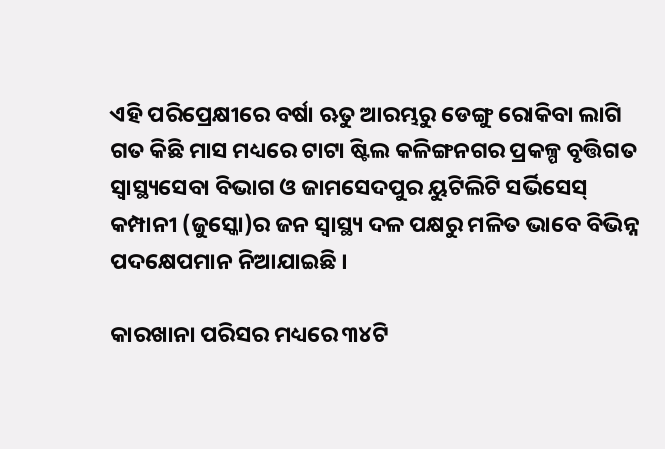ଏହି ପରିପ୍ରେକ୍ଷୀରେ ବର୍ଷା ଋତୁ ଆରମ୍ଭରୁ ଡେଙ୍ଗୁ ରୋକିବା ଲାଗି ଗତ କିଛି ମାସ ମଧ୍ୟରେ ଟାଟା ଷ୍ଟିଲ କଳିଙ୍ଗନଗର ପ୍ରକଳ୍ପ ବୃତ୍ତିଗତ ସ୍ୱାସ୍ଥ୍ୟସେବା ବିଭାଗ ଓ ଜାମସେଦପୁର ୟୁଟିଲିଟି ସର୍ଭିସେସ୍ କମ୍ପାନୀ (ଜୁସ୍କୋ)ର ଜନ ସ୍ୱାସ୍ଥ୍ୟ ଦଳ ପକ୍ଷରୁ ମଳିତ ଭାବେ ବିଭିନ୍ନ ପଦକ୍ଷେପମାନ ନିଆଯାଇଛି ।

କାରଖାନା ପରିସର ମଧ୍ୟରେ ୩୪ଟି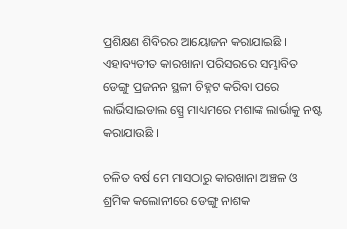ପ୍ରଶିକ୍ଷଣ ଶିବିରର ଆୟୋଜନ କରାଯାଇଛି । ଏହାବ୍ୟତୀତ କାରଖାନା ପରିସରରେ ସମ୍ଭାବିତ ଡେଙ୍ଗୁ ପ୍ରଜନନ ସ୍ଥଳୀ ଚିହ୍ନଟ କରିବା ପରେ ଲାର୍ଭିସାଇଡାଲ ସ୍ପ୍ରେ ମାଧ୍ୟମରେ ମଶାଙ୍କ ଲାର୍ଭାକୁ ନଷ୍ଟ କରାଯାଉଛି ।

ଚଳିତ ବର୍ଷ ମେ ମାସଠାରୁ କାରଖାନା ଅଞ୍ଚଳ ଓ ଶ୍ରମିକ କଲୋନୀରେ ଡେଙ୍ଗୁ ନାଶକ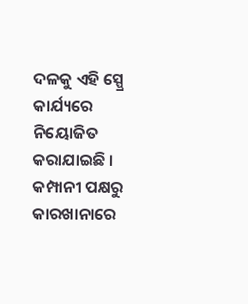ଦଳକୁ ଏହି ସ୍ପ୍ରେ କାର୍ଯ୍ୟରେ ନିୟୋଜିତ କରାଯାଇଛି । କମ୍ପାନୀ ପକ୍ଷରୁ କାରଖାନାରେ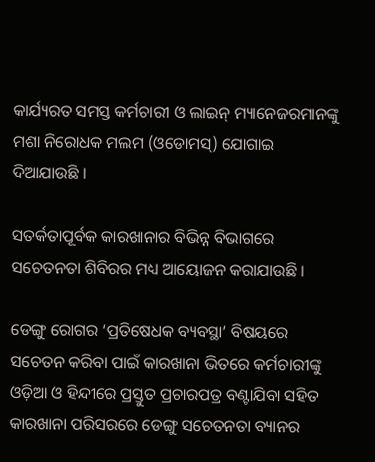କାର୍ଯ୍ୟରତ ସମସ୍ତ କର୍ମଚାରୀ ଓ ଲାଇନ୍ ମ୍ୟାନେଜରମାନଙ୍କୁ ମଶା ନିରୋଧକ ମଲମ (ଓଡୋମସ୍) ଯୋଗାଇ ଦିଆଯାଉଛି ।

ସତର୍କତାପୂର୍ବକ କାରଖାନାର ବିଭିନ୍ନ ବିଭାଗରେ ସଚେତନତା ଶିବିରର ମଧ୍ୟ ଆୟୋଜନ କରାଯାଉଛି ।

ଡେଙ୍ଗୁ ରୋଗର ‘ପ୍ରତିଷେଧକ ବ୍ୟବସ୍ଥା’ ବିଷୟରେ ସଚେତନ କରିବା ପାଇଁ କାରଖାନା ଭିତରେ କର୍ମଚାରୀଙ୍କୁ ଓଡ଼ିଆ ଓ ହିନ୍ଦୀରେ ପ୍ରସ୍ତୁତ ପ୍ରଚାରପତ୍ର ବଣ୍ଟାଯିବା ସହିତ କାରଖାନା ପରିସରରେ ଡେଙ୍ଗୁ ସଚେତନତା ବ୍ୟାନର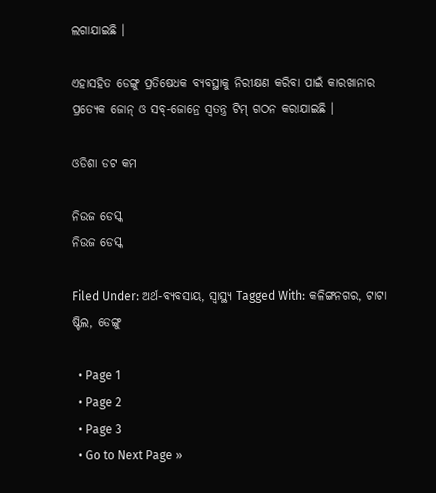ଲଗାଯାଇଛି ।

ଏହାସହିତ ଡେଙ୍ଗୁ ପ୍ରତିଷେଧକ ବ୍ୟବସ୍ଥାକୁ ନିରୀକ୍ଷଣ କରିବା ପାଇଁ କାରଖାନାର ପ୍ରତ୍ୟେକ ଜୋନ୍ ଓ ସବ୍-ଜୋନ୍ରେ ସ୍ୱତନ୍ତ୍ର ଟିମ୍ ଗଠନ କରାଯାଇଛି ।

ଓଡିଶା ଡଟ କମ

ନିଉଜ ଡେସ୍କ
ନିଉଜ ଡେସ୍କ

Filed Under: ଅର୍ଥ-ବ୍ୟବସାୟ, ସ୍ୱାସ୍ଥ୍ୟ Tagged With: କଳିଙ୍ଗନଗର, ଟାଟା ଷ୍ଟିଲ, ଡେଙ୍ଗୁ

  • Page 1
  • Page 2
  • Page 3
  • Go to Next Page »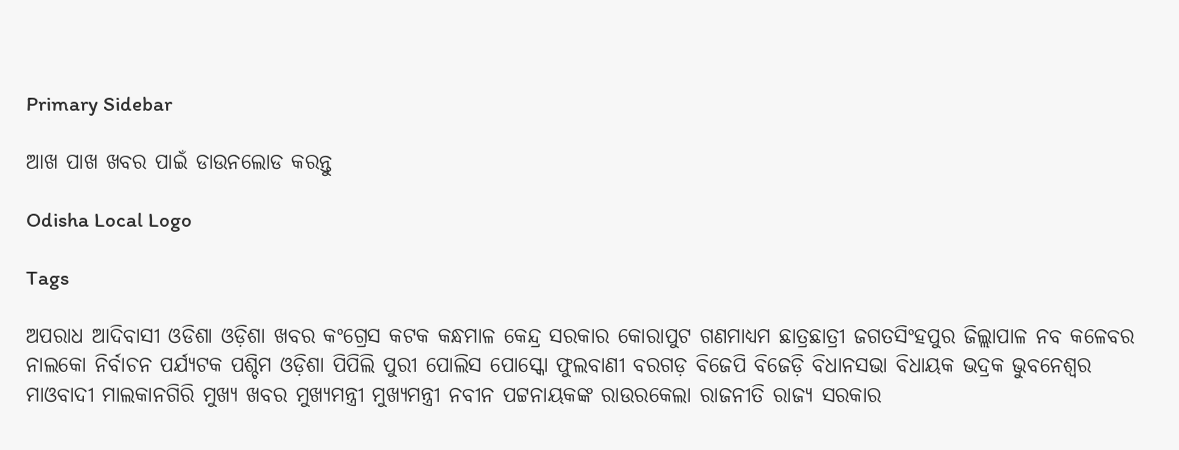Primary Sidebar

ଆଖ ପାଖ ଖବର ପାଇଁ ଡାଉନଲୋଡ କରନ୍ତୁ

Odisha Local Logo

Tags

ଅପରାଧ ଆଦିବାସୀ ଓଡିଶା ଓଡ଼ିଶା ଖବର କଂଗ୍ରେସ କଟକ କନ୍ଧମାଳ କେନ୍ଦ୍ର ସରକାର କୋରାପୁଟ ଗଣମାଧ୍ୟମ ଛାତ୍ରଛାତ୍ରୀ ଜଗତସିଂହପୁର ଜିଲ୍ଲାପାଳ ନବ କଳେବର ନାଲକୋ ନିର୍ବାଚନ ପର୍ଯ୍ୟଟକ ପଶ୍ଚିମ ଓଡ଼ିଶା ପିପିଲି ପୁରୀ ପୋଲିସ ପୋସ୍କୋ ଫୁଲବାଣୀ ବରଗଡ଼ ବିଜେପି ବିଜେଡ଼ି ବିଧାନସଭା ବିଧାୟକ ଭଦ୍ରକ ଭୁବନେଶ୍ୱର ମାଓବାଦୀ ମାଲକାନଗିରି ମୁଖ୍ୟ ଖବର ମୁଖ୍ୟମନ୍ତ୍ରୀ ମୁଖ୍ୟମନ୍ତ୍ରୀ ନବୀନ ପଟ୍ଟନାୟକଙ୍କ ରାଉରକେଲା ରାଜନୀତି ରାଜ୍ୟ ସରକାର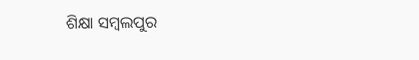ଶିକ୍ଷା ସମ୍ବଲପୁର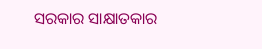ସରକାର ସାକ୍ଷାତକାର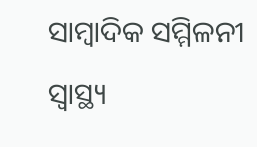ସାମ୍ବାଦିକ ସମ୍ମିଳନୀ ସ୍ୱାସ୍ଥ୍ୟ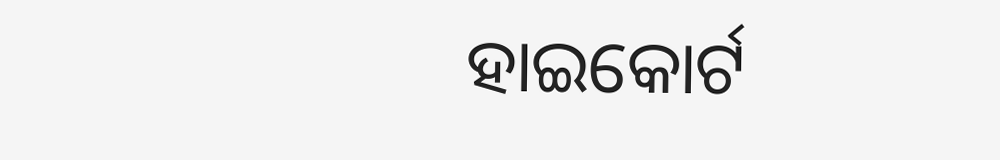ହାଇକୋର୍ଟ